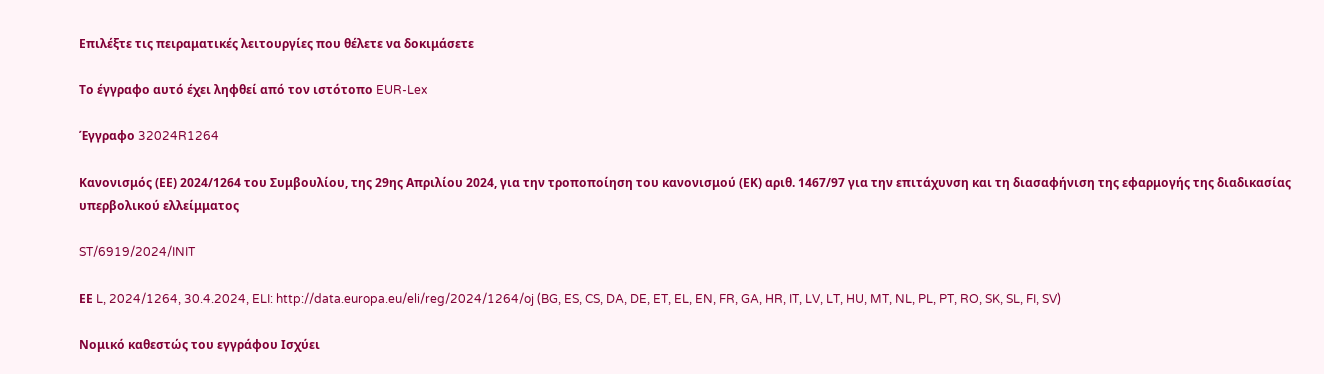Επιλέξτε τις πειραματικές λειτουργίες που θέλετε να δοκιμάσετε

Το έγγραφο αυτό έχει ληφθεί από τον ιστότοπο EUR-Lex

Έγγραφο 32024R1264

Κανονισμός (ΕΕ) 2024/1264 του Συμβουλίου, της 29ης Απριλίου 2024, για την τροποποίηση του κανονισμού (ΕΚ) αριθ. 1467/97 για την επιτάχυνση και τη διασαφήνιση της εφαρμογής της διαδικασίας υπερβολικού ελλείμματος

ST/6919/2024/INIT

ΕΕ L, 2024/1264, 30.4.2024, ELI: http://data.europa.eu/eli/reg/2024/1264/oj (BG, ES, CS, DA, DE, ET, EL, EN, FR, GA, HR, IT, LV, LT, HU, MT, NL, PL, PT, RO, SK, SL, FI, SV)

Νομικό καθεστώς του εγγράφου Ισχύει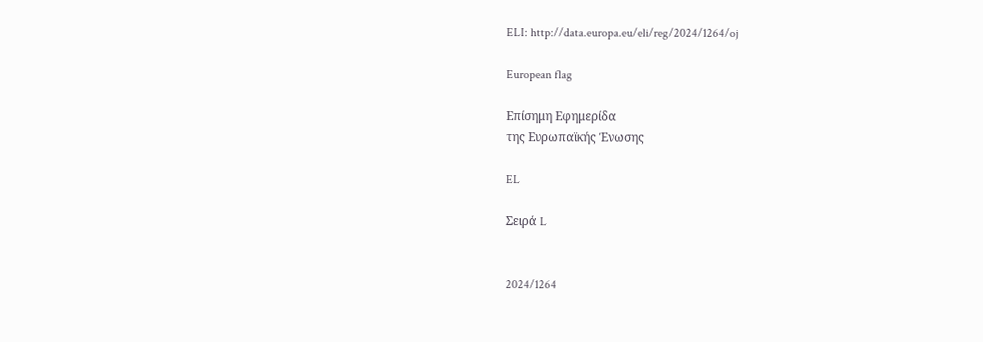ELI: http://data.europa.eu/eli/reg/2024/1264/oj

European flag

Επίσημη Εφημερίδα
της Ευρωπαϊκής Ένωσης

EL

Σειρά L


2024/1264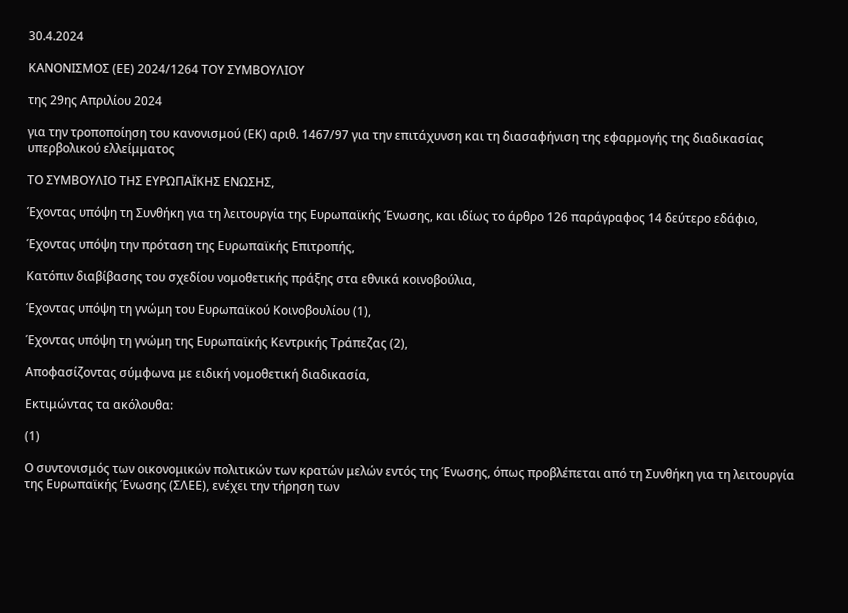30.4.2024

ΚΑΝΟΝΙΣΜΟΣ (ΕΕ) 2024/1264 ΤΟΥ ΣΥΜΒΟΥΛΙΟΥ

της 29ης Απριλίου 2024

για την τροποποίηση του κανονισμού (ΕΚ) αριθ. 1467/97 για την επιτάχυνση και τη διασαφήνιση της εφαρμογής της διαδικασίας υπερβολικού ελλείμματος

ΤΟ ΣΥΜΒΟΥΛΙΟ ΤΗΣ ΕΥΡΩΠΑΪΚΗΣ ΕΝΩΣΗΣ,

Έχοντας υπόψη τη Συνθήκη για τη λειτουργία της Ευρωπαϊκής Ένωσης, και ιδίως το άρθρο 126 παράγραφος 14 δεύτερο εδάφιο,

Έχοντας υπόψη την πρόταση της Ευρωπαϊκής Επιτροπής,

Κατόπιν διαβίβασης του σχεδίου νομοθετικής πράξης στα εθνικά κοινοβούλια,

Έχοντας υπόψη τη γνώμη του Ευρωπαϊκού Κοινοβουλίου (1),

Έχοντας υπόψη τη γνώμη της Ευρωπαϊκής Κεντρικής Τράπεζας (2),

Αποφασίζοντας σύμφωνα με ειδική νομοθετική διαδικασία,

Εκτιμώντας τα ακόλουθα:

(1)

Ο συντονισμός των οικονομικών πολιτικών των κρατών μελών εντός της Ένωσης, όπως προβλέπεται από τη Συνθήκη για τη λειτουργία της Ευρωπαϊκής Ένωσης (ΣΛΕΕ), ενέχει την τήρηση των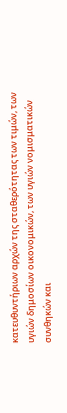κατευθυντήριων αρχών της σταθερότητας των τιμών, των υγιών δημοσίων οικονομικών, των υγιών νομισματικών συνθηκών και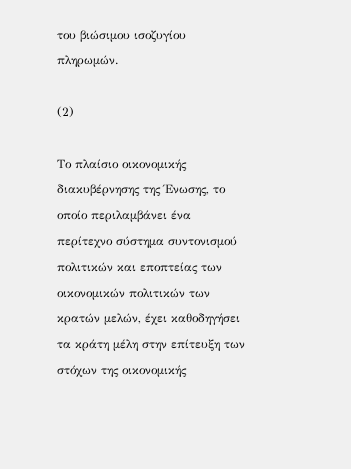του βιώσιμου ισοζυγίου πληρωμών.

(2)

Το πλαίσιο οικονομικής διακυβέρνησης της Ένωσης, το οποίο περιλαμβάνει ένα περίτεχνο σύστημα συντονισμού πολιτικών και εποπτείας των οικονομικών πολιτικών των κρατών μελών, έχει καθοδηγήσει τα κράτη μέλη στην επίτευξη των στόχων της οικονομικής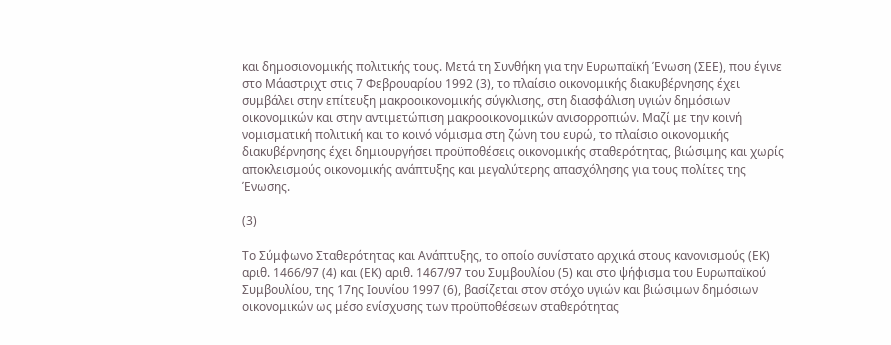και δημοσιονομικής πολιτικής τους. Μετά τη Συνθήκη για την Ευρωπαϊκή Ένωση (ΣΕΕ), που έγινε στο Μάαστριχτ στις 7 Φεβρουαρίου 1992 (3), το πλαίσιο οικονομικής διακυβέρνησης έχει συμβάλει στην επίτευξη μακροοικονομικής σύγκλισης, στη διασφάλιση υγιών δημόσιων οικονομικών και στην αντιμετώπιση μακροοικονομικών ανισορροπιών. Μαζί με την κοινή νομισματική πολιτική και το κοινό νόμισμα στη ζώνη του ευρώ, το πλαίσιο οικονομικής διακυβέρνησης έχει δημιουργήσει προϋποθέσεις οικονομικής σταθερότητας, βιώσιμης και χωρίς αποκλεισμούς οικονομικής ανάπτυξης και μεγαλύτερης απασχόλησης για τους πολίτες της Ένωσης.

(3)

Το Σύμφωνο Σταθερότητας και Ανάπτυξης, το οποίο συνίστατο αρχικά στους κανονισμούς (ΕΚ) αριθ. 1466/97 (4) και (ΕΚ) αριθ. 1467/97 του Συμβουλίου (5) και στο ψήφισμα του Ευρωπαϊκού Συμβουλίου, της 17ης Ιουνίου 1997 (6), βασίζεται στον στόχο υγιών και βιώσιμων δημόσιων οικονομικών ως μέσο ενίσχυσης των προϋποθέσεων σταθερότητας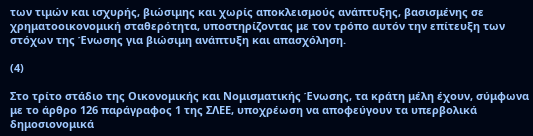των τιμών και ισχυρής, βιώσιμης και χωρίς αποκλεισμούς ανάπτυξης, βασισμένης σε χρηματοοικονομική σταθερότητα, υποστηρίζοντας με τον τρόπο αυτόν την επίτευξη των στόχων της Ένωσης για βιώσιμη ανάπτυξη και απασχόληση.

(4)

Στο τρίτο στάδιο της Οικονομικής και Νομισματικής Ένωσης, τα κράτη μέλη έχουν, σύμφωνα με το άρθρο 126 παράγραφος 1 της ΣΛΕΕ, υποχρέωση να αποφεύγουν τα υπερβολικά δημοσιονομικά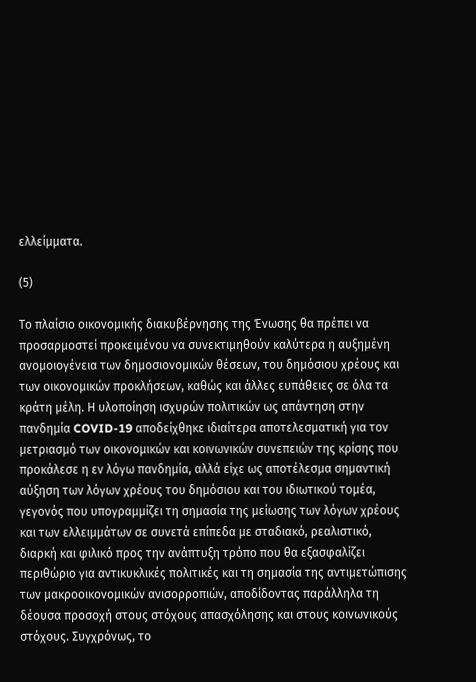ελλείμματα.

(5)

Το πλαίσιο οικονομικής διακυβέρνησης της Ένωσης θα πρέπει να προσαρμοστεί προκειμένου να συνεκτιμηθούν καλύτερα η αυξημένη ανομοιογένεια των δημοσιονομικών θέσεων, του δημόσιου χρέους και των οικονομικών προκλήσεων, καθώς και άλλες ευπάθειες σε όλα τα κράτη μέλη. Η υλοποίηση ισχυρών πολιτικών ως απάντηση στην πανδημία COVID-19 αποδείχθηκε ιδιαίτερα αποτελεσματική για τον μετριασμό των οικονομικών και κοινωνικών συνεπειών της κρίσης που προκάλεσε η εν λόγω πανδημία, αλλά είχε ως αποτέλεσμα σημαντική αύξηση των λόγων χρέους του δημόσιου και του ιδιωτικού τομέα, γεγονός που υπογραμμίζει τη σημασία της μείωσης των λόγων χρέους και των ελλειμμάτων σε συνετά επίπεδα με σταδιακό, ρεαλιστικό, διαρκή και φιλικό προς την ανάπτυξη τρόπο που θα εξασφαλίζει περιθώριο για αντικυκλικές πολιτικές και τη σημασία της αντιμετώπισης των μακροοικονομικών ανισορροπιών, αποδίδοντας παράλληλα τη δέουσα προσοχή στους στόχους απασχόλησης και στους κοινωνικούς στόχους. Συγχρόνως, το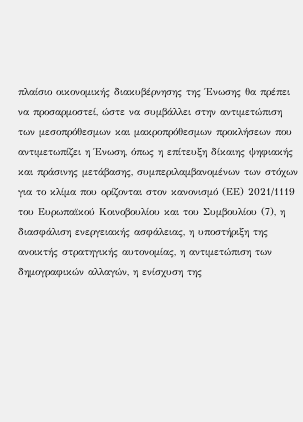πλαίσιο οικονομικής διακυβέρνησης της Ένωσης θα πρέπει να προσαρμοστεί, ώστε να συμβάλλει στην αντιμετώπιση των μεσοπρόθεσμων και μακροπρόθεσμων προκλήσεων που αντιμετωπίζει η Ένωση, όπως η επίτευξη δίκαιης ψηφιακής και πράσινης μετάβασης, συμπεριλαμβανομένων των στόχων για το κλίμα που ορίζονται στον κανονισμό (ΕΕ) 2021/1119 του Ευρωπαϊκού Κοινοβουλίου και του Συμβουλίου (7), η διασφάλιση ενεργειακής ασφάλειας, η υποστήριξη της ανοικτής στρατηγικής αυτονομίας, η αντιμετώπιση των δημογραφικών αλλαγών, η ενίσχυση της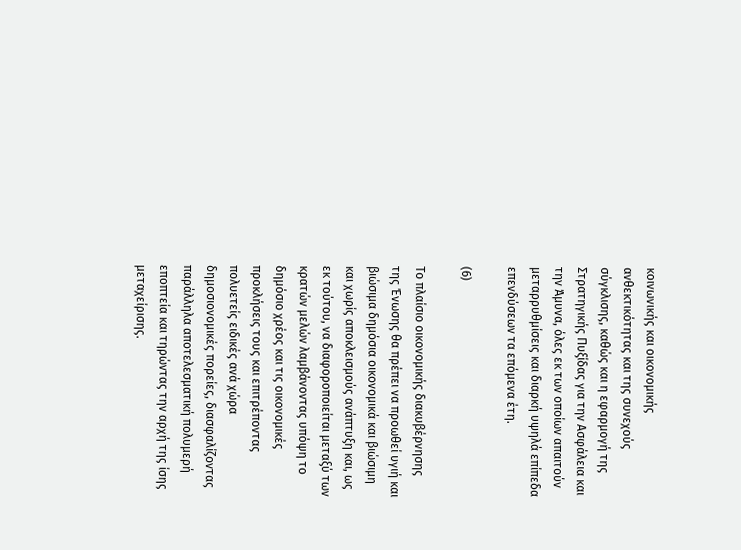κοινωνικής και οικονομικής ανθεκτικότητας και της συνεχούς σύγκλισης, καθώς και η εφαρμογή της Στρατηγικής Πυξίδας για την Ασφάλεια και την Άμυνα, όλες εκ των οποίων απαιτούν μεταρρυθμίσεις και διαρκή υψηλά επίπεδα επενδύσεων τα επόμενα έτη.

(6)

Το πλαίσιο οικονομικής διακυβέρνησης της Ένωσης θα πρέπει να προωθεί υγιή και βιώσιμα δημόσια οικονομικά και βιώσιμη και χωρίς αποκλεισμούς ανάπτυξη και, ως εκ τούτου, να διαφοροποιείται μεταξύ των κρατών μελών λαμβάνοντας υπόψη το δημόσιο χρέος και τις οικονομικές προκλήσεις τους και επιτρέποντας πολυετείς ειδικές ανά χώρα δημοσιονομικές πορείες, διασφαλίζοντας παράλληλα αποτελεσματική πολυμερή εποπτεία και τηρώντας την αρχή της ίσης μεταχείρισης.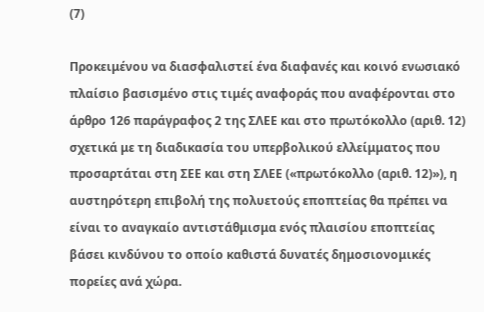(7)

Προκειμένου να διασφαλιστεί ένα διαφανές και κοινό ενωσιακό πλαίσιο βασισμένο στις τιμές αναφοράς που αναφέρονται στο άρθρο 126 παράγραφος 2 της ΣΛΕΕ και στο πρωτόκολλο (αριθ. 12) σχετικά με τη διαδικασία του υπερβολικού ελλείμματος που προσαρτάται στη ΣΕΕ και στη ΣΛΕΕ («πρωτόκολλο (αριθ. 12)»), η αυστηρότερη επιβολή της πολυετούς εποπτείας θα πρέπει να είναι το αναγκαίο αντιστάθμισμα ενός πλαισίου εποπτείας βάσει κινδύνου το οποίο καθιστά δυνατές δημοσιονομικές πορείες ανά χώρα.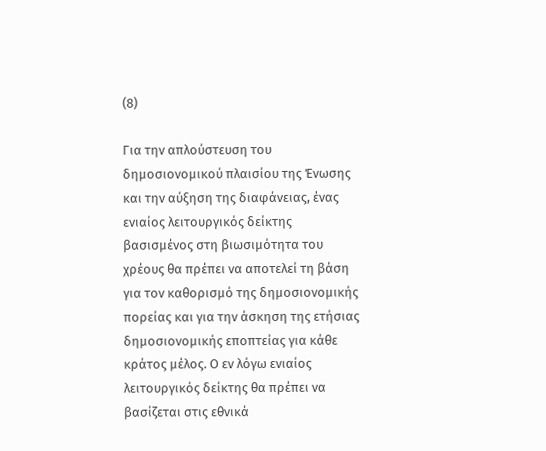(8)

Για την απλούστευση του δημοσιονομικού πλαισίου της Ένωσης και την αύξηση της διαφάνειας, ένας ενιαίος λειτουργικός δείκτης βασισμένος στη βιωσιμότητα του χρέους θα πρέπει να αποτελεί τη βάση για τον καθορισμό της δημοσιονομικής πορείας και για την άσκηση της ετήσιας δημοσιονομικής εποπτείας για κάθε κράτος μέλος. Ο εν λόγω ενιαίος λειτουργικός δείκτης θα πρέπει να βασίζεται στις εθνικά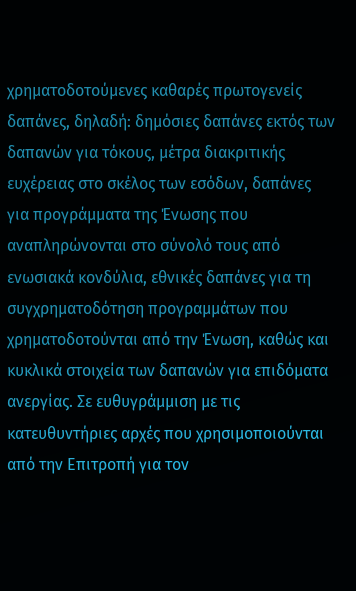χρηματοδοτούμενες καθαρές πρωτογενείς δαπάνες, δηλαδή: δημόσιες δαπάνες εκτός των δαπανών για τόκους, μέτρα διακριτικής ευχέρειας στο σκέλος των εσόδων, δαπάνες για προγράμματα της Ένωσης που αναπληρώνονται στο σύνολό τους από ενωσιακά κονδύλια, εθνικές δαπάνες για τη συγχρηματοδότηση προγραμμάτων που χρηματοδοτούνται από την Ένωση, καθώς και κυκλικά στοιχεία των δαπανών για επιδόματα ανεργίας. Σε ευθυγράμμιση με τις κατευθυντήριες αρχές που χρησιμοποιούνται από την Επιτροπή για τον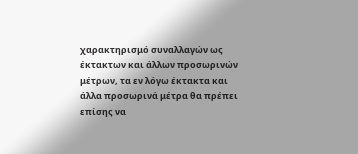χαρακτηρισμό συναλλαγών ως έκτακτων και άλλων προσωρινών μέτρων, τα εν λόγω έκτακτα και άλλα προσωρινά μέτρα θα πρέπει επίσης να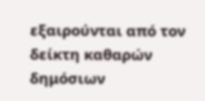εξαιρούνται από τον δείκτη καθαρών δημόσιων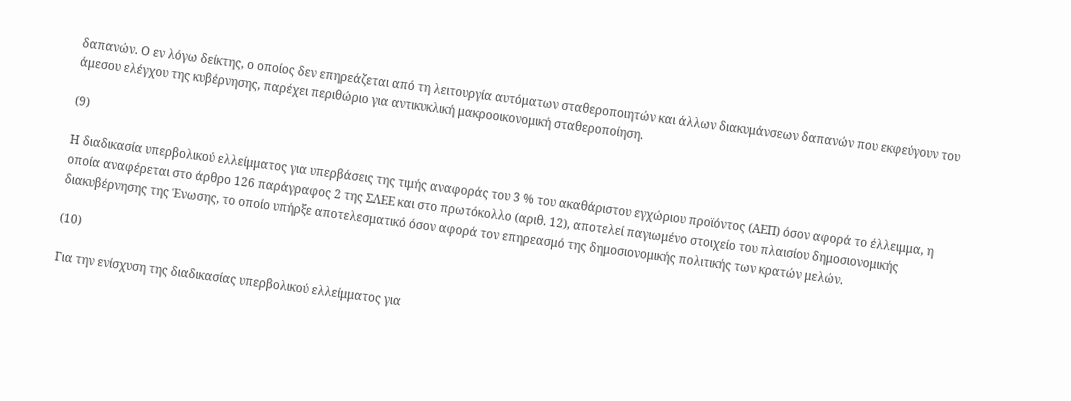δαπανών. Ο εν λόγω δείκτης, ο οποίος δεν επηρεάζεται από τη λειτουργία αυτόματων σταθεροποιητών και άλλων διακυμάνσεων δαπανών που εκφεύγουν του άμεσου ελέγχου της κυβέρνησης, παρέχει περιθώριο για αντικυκλική μακροοικονομική σταθεροποίηση.

(9)

Η διαδικασία υπερβολικού ελλείμματος για υπερβάσεις της τιμής αναφοράς του 3 % του ακαθάριστου εγχώριου προϊόντος (ΑΕΠ) όσον αφορά το έλλειμμα, η οποία αναφέρεται στο άρθρο 126 παράγραφος 2 της ΣΛΕΕ και στο πρωτόκολλο (αριθ. 12), αποτελεί παγιωμένο στοιχείο του πλαισίου δημοσιονομικής διακυβέρνησης της Ένωσης, το οποίο υπήρξε αποτελεσματικό όσον αφορά τον επηρεασμό της δημοσιονομικής πολιτικής των κρατών μελών.

(10)

Για την ενίσχυση της διαδικασίας υπερβολικού ελλείμματος για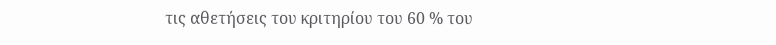τις αθετήσεις του κριτηρίου του 60 % του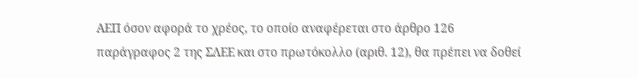ΑΕΠ όσον αφορά το χρέος, το οποίο αναφέρεται στο άρθρο 126 παράγραφος 2 της ΣΛΕΕ και στο πρωτόκολλο (αριθ. 12), θα πρέπει να δοθεί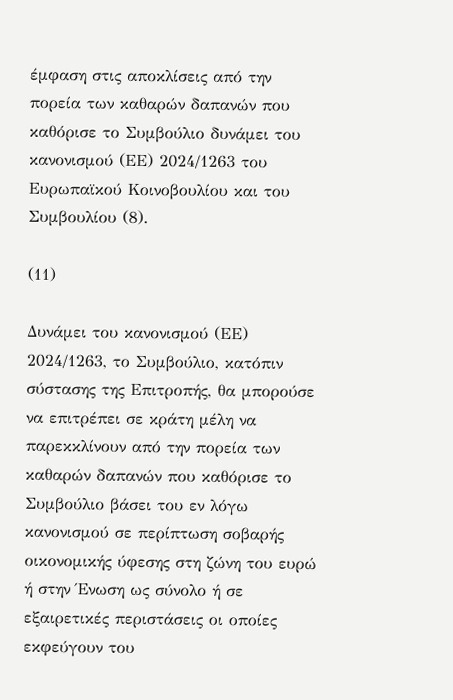έμφαση στις αποκλίσεις από την πορεία των καθαρών δαπανών που καθόρισε το Συμβούλιο δυνάμει του κανονισμού (ΕΕ) 2024/1263 του Ευρωπαϊκού Κοινοβουλίου και του Συμβουλίου (8).

(11)

Δυνάμει του κανονισμού (ΕΕ) 2024/1263, το Συμβούλιο, κατόπιν σύστασης της Επιτροπής, θα μπορούσε να επιτρέπει σε κράτη μέλη να παρεκκλίνουν από την πορεία των καθαρών δαπανών που καθόρισε το Συμβούλιο βάσει του εν λόγω κανονισμού σε περίπτωση σοβαρής οικονομικής ύφεσης στη ζώνη του ευρώ ή στην Ένωση ως σύνολο ή σε εξαιρετικές περιστάσεις οι οποίες εκφεύγουν του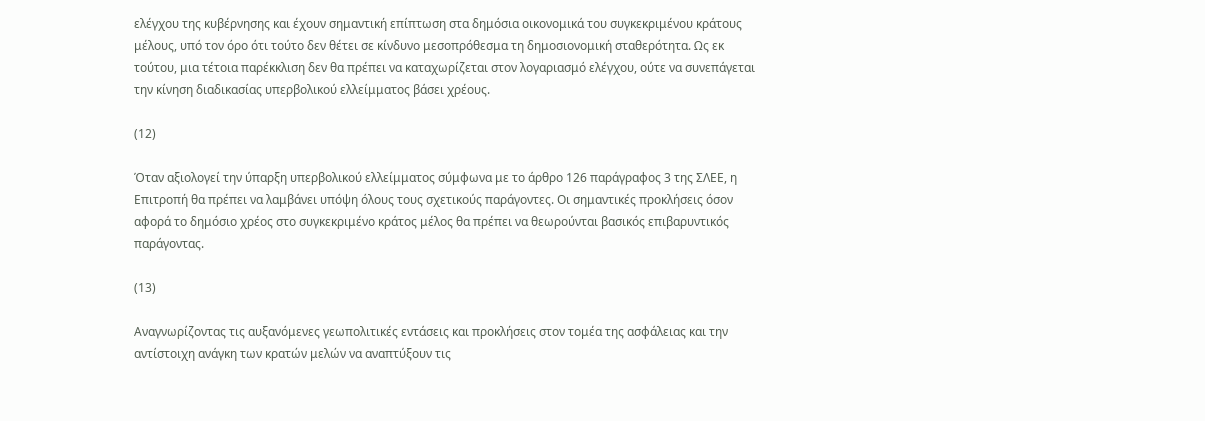ελέγχου της κυβέρνησης και έχουν σημαντική επίπτωση στα δημόσια οικονομικά του συγκεκριμένου κράτους μέλους, υπό τον όρο ότι τούτο δεν θέτει σε κίνδυνο μεσοπρόθεσμα τη δημοσιονομική σταθερότητα. Ως εκ τούτου, μια τέτοια παρέκκλιση δεν θα πρέπει να καταχωρίζεται στον λογαριασμό ελέγχου, ούτε να συνεπάγεται την κίνηση διαδικασίας υπερβολικού ελλείμματος βάσει χρέους.

(12)

Όταν αξιολογεί την ύπαρξη υπερβολικού ελλείμματος σύμφωνα με το άρθρο 126 παράγραφος 3 της ΣΛΕΕ, η Επιτροπή θα πρέπει να λαμβάνει υπόψη όλους τους σχετικούς παράγοντες. Οι σημαντικές προκλήσεις όσον αφορά το δημόσιο χρέος στο συγκεκριμένο κράτος μέλος θα πρέπει να θεωρούνται βασικός επιβαρυντικός παράγοντας.

(13)

Αναγνωρίζοντας τις αυξανόμενες γεωπολιτικές εντάσεις και προκλήσεις στον τομέα της ασφάλειας και την αντίστοιχη ανάγκη των κρατών μελών να αναπτύξουν τις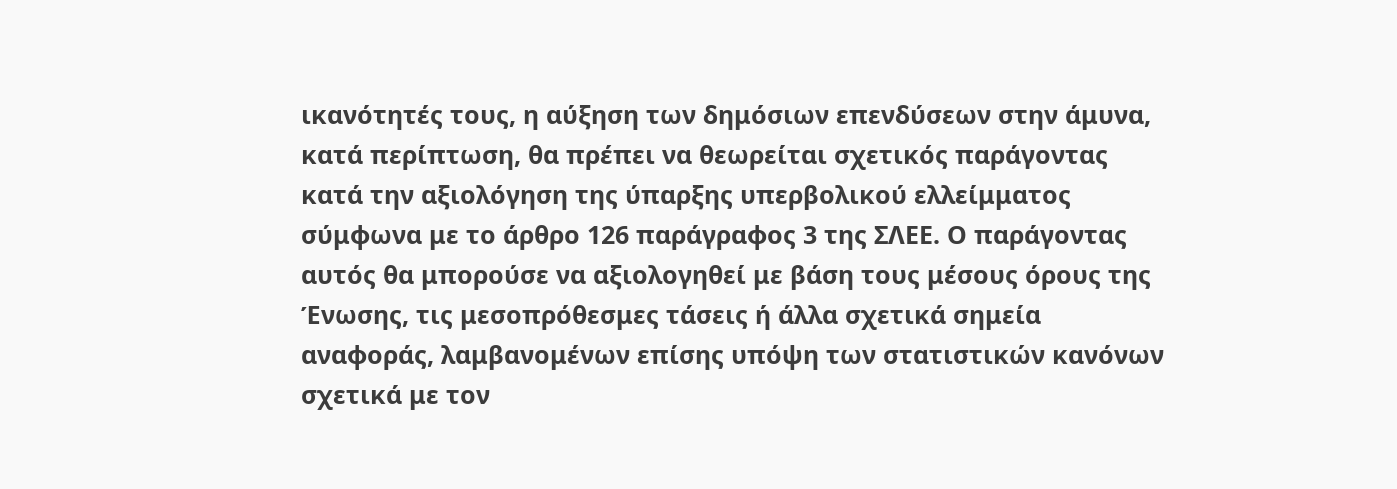ικανότητές τους, η αύξηση των δημόσιων επενδύσεων στην άμυνα, κατά περίπτωση, θα πρέπει να θεωρείται σχετικός παράγοντας κατά την αξιολόγηση της ύπαρξης υπερβολικού ελλείμματος σύμφωνα με το άρθρο 126 παράγραφος 3 της ΣΛΕΕ. Ο παράγοντας αυτός θα μπορούσε να αξιολογηθεί με βάση τους μέσους όρους της Ένωσης, τις μεσοπρόθεσμες τάσεις ή άλλα σχετικά σημεία αναφοράς, λαμβανομένων επίσης υπόψη των στατιστικών κανόνων σχετικά με τον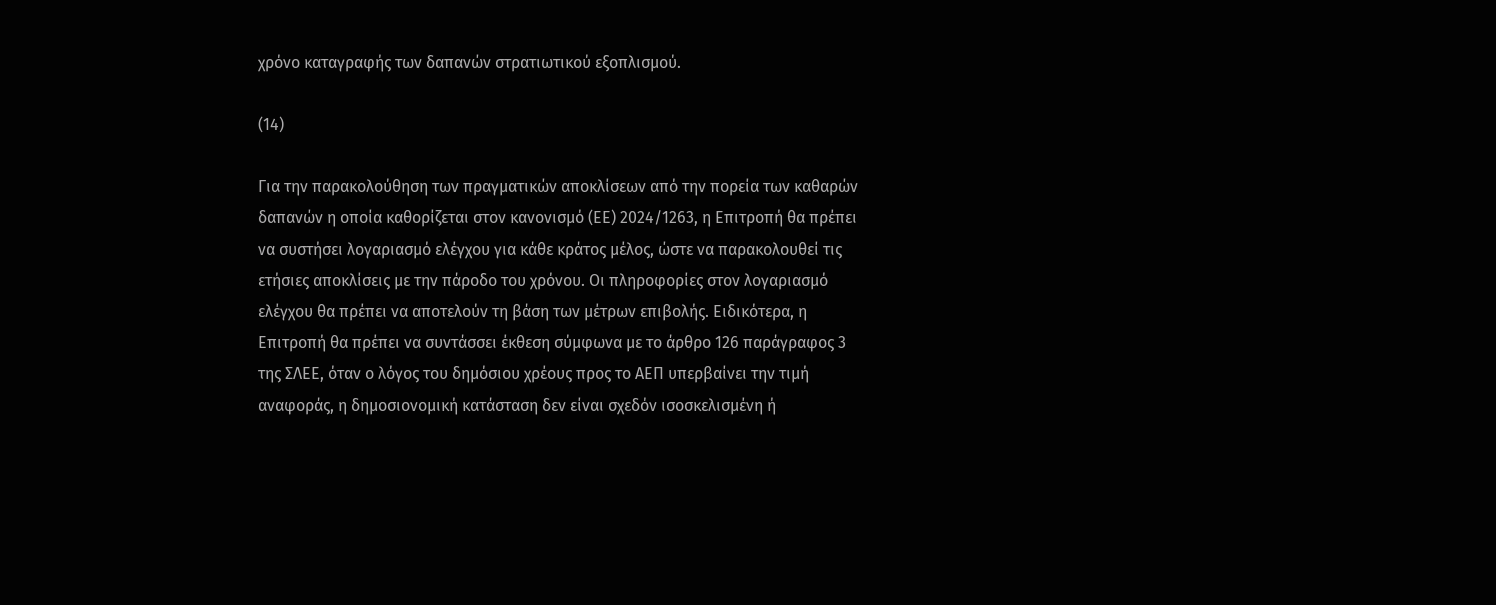χρόνο καταγραφής των δαπανών στρατιωτικού εξοπλισμού.

(14)

Για την παρακολούθηση των πραγματικών αποκλίσεων από την πορεία των καθαρών δαπανών η οποία καθορίζεται στον κανονισμό (ΕΕ) 2024/1263, η Επιτροπή θα πρέπει να συστήσει λογαριασμό ελέγχου για κάθε κράτος μέλος, ώστε να παρακολουθεί τις ετήσιες αποκλίσεις με την πάροδο του χρόνου. Οι πληροφορίες στον λογαριασμό ελέγχου θα πρέπει να αποτελούν τη βάση των μέτρων επιβολής. Ειδικότερα, η Επιτροπή θα πρέπει να συντάσσει έκθεση σύμφωνα με το άρθρο 126 παράγραφος 3 της ΣΛΕΕ, όταν ο λόγος του δημόσιου χρέους προς το ΑΕΠ υπερβαίνει την τιμή αναφοράς, η δημοσιονομική κατάσταση δεν είναι σχεδόν ισοσκελισμένη ή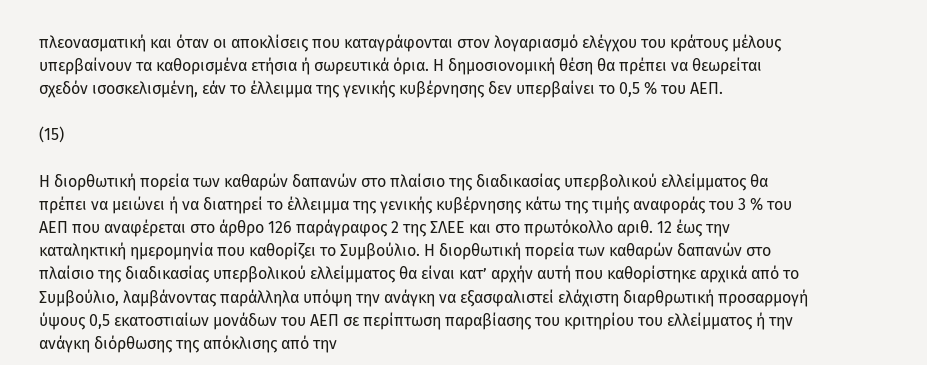πλεονασματική και όταν οι αποκλίσεις που καταγράφονται στον λογαριασμό ελέγχου του κράτους μέλους υπερβαίνουν τα καθορισμένα ετήσια ή σωρευτικά όρια. Η δημοσιονομική θέση θα πρέπει να θεωρείται σχεδόν ισοσκελισμένη, εάν το έλλειμμα της γενικής κυβέρνησης δεν υπερβαίνει το 0,5 % του ΑΕΠ.

(15)

Η διορθωτική πορεία των καθαρών δαπανών στο πλαίσιο της διαδικασίας υπερβολικού ελλείμματος θα πρέπει να μειώνει ή να διατηρεί το έλλειμμα της γενικής κυβέρνησης κάτω της τιμής αναφοράς του 3 % του ΑΕΠ που αναφέρεται στο άρθρο 126 παράγραφος 2 της ΣΛΕΕ και στο πρωτόκολλο αριθ. 12 έως την καταληκτική ημερομηνία που καθορίζει το Συμβούλιο. Η διορθωτική πορεία των καθαρών δαπανών στο πλαίσιο της διαδικασίας υπερβολικού ελλείμματος θα είναι κατ’ αρχήν αυτή που καθορίστηκε αρχικά από το Συμβούλιο, λαμβάνοντας παράλληλα υπόψη την ανάγκη να εξασφαλιστεί ελάχιστη διαρθρωτική προσαρμογή ύψους 0,5 εκατοστιαίων μονάδων του ΑΕΠ σε περίπτωση παραβίασης του κριτηρίου του ελλείμματος ή την ανάγκη διόρθωσης της απόκλισης από την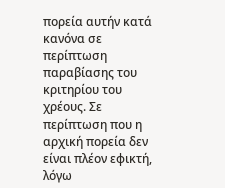πορεία αυτήν κατά κανόνα σε περίπτωση παραβίασης του κριτηρίου του χρέους. Σε περίπτωση που η αρχική πορεία δεν είναι πλέον εφικτή, λόγω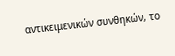αντικειμενικών συνθηκών, το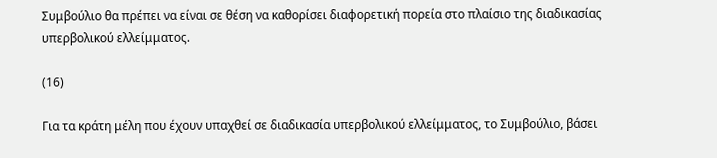Συμβούλιο θα πρέπει να είναι σε θέση να καθορίσει διαφορετική πορεία στο πλαίσιο της διαδικασίας υπερβολικού ελλείμματος.

(16)

Για τα κράτη μέλη που έχουν υπαχθεί σε διαδικασία υπερβολικού ελλείμματος, το Συμβούλιο, βάσει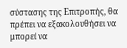σύστασης της Επιτροπής, θα πρέπει να εξακολουθήσει να μπορεί να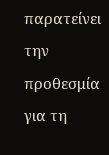παρατείνει την προθεσμία για τη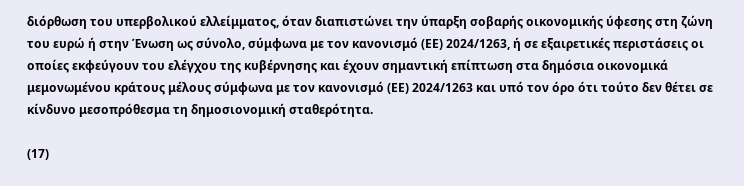διόρθωση του υπερβολικού ελλείμματος, όταν διαπιστώνει την ύπαρξη σοβαρής οικονομικής ύφεσης στη ζώνη του ευρώ ή στην Ένωση ως σύνολο, σύμφωνα με τον κανονισμό (ΕΕ) 2024/1263, ή σε εξαιρετικές περιστάσεις οι οποίες εκφεύγουν του ελέγχου της κυβέρνησης και έχουν σημαντική επίπτωση στα δημόσια οικονομικά μεμονωμένου κράτους μέλους σύμφωνα με τον κανονισμό (ΕΕ) 2024/1263 και υπό τον όρο ότι τούτο δεν θέτει σε κίνδυνο μεσοπρόθεσμα τη δημοσιονομική σταθερότητα.

(17)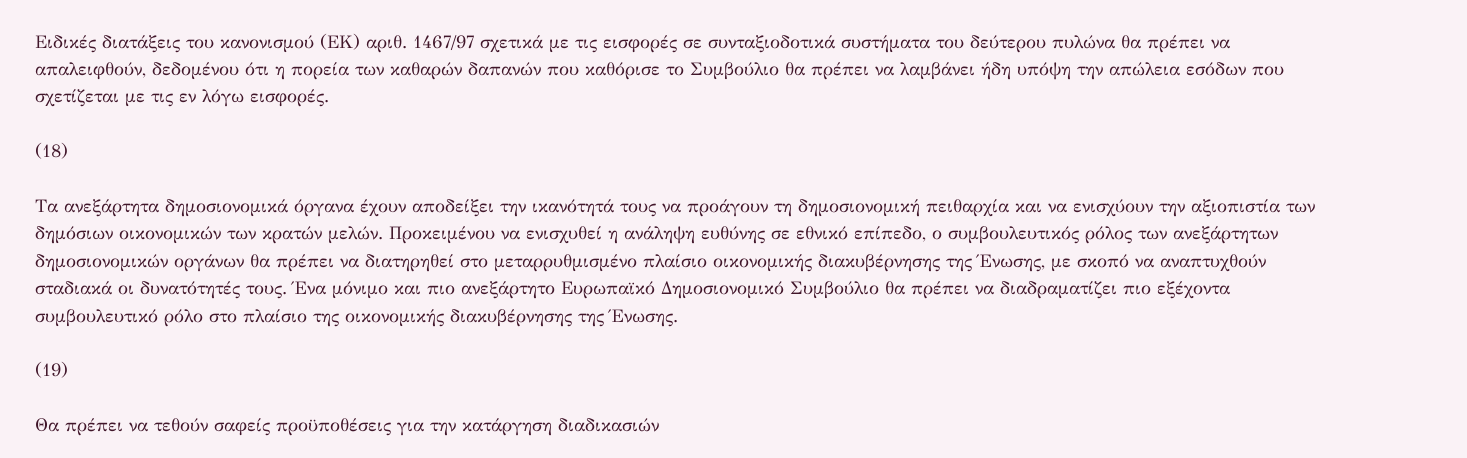Ειδικές διατάξεις του κανονισμού (ΕΚ) αριθ. 1467/97 σχετικά με τις εισφορές σε συνταξιοδοτικά συστήματα του δεύτερου πυλώνα θα πρέπει να απαλειφθούν, δεδομένου ότι η πορεία των καθαρών δαπανών που καθόρισε το Συμβούλιο θα πρέπει να λαμβάνει ήδη υπόψη την απώλεια εσόδων που σχετίζεται με τις εν λόγω εισφορές.

(18)

Τα ανεξάρτητα δημοσιονομικά όργανα έχουν αποδείξει την ικανότητά τους να προάγουν τη δημοσιονομική πειθαρχία και να ενισχύουν την αξιοπιστία των δημόσιων οικονομικών των κρατών μελών. Προκειμένου να ενισχυθεί η ανάληψη ευθύνης σε εθνικό επίπεδο, ο συμβουλευτικός ρόλος των ανεξάρτητων δημοσιονομικών οργάνων θα πρέπει να διατηρηθεί στο μεταρρυθμισμένο πλαίσιο οικονομικής διακυβέρνησης της Ένωσης, με σκοπό να αναπτυχθούν σταδιακά οι δυνατότητές τους. Ένα μόνιμο και πιο ανεξάρτητο Ευρωπαϊκό Δημοσιονομικό Συμβούλιο θα πρέπει να διαδραματίζει πιο εξέχοντα συμβουλευτικό ρόλο στο πλαίσιο της οικονομικής διακυβέρνησης της Ένωσης.

(19)

Θα πρέπει να τεθούν σαφείς προϋποθέσεις για την κατάργηση διαδικασιών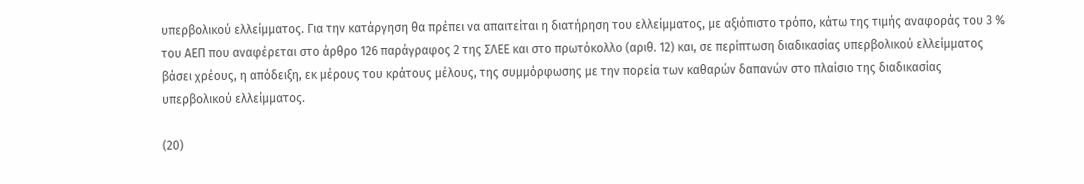υπερβολικού ελλείμματος. Για την κατάργηση θα πρέπει να απαιτείται η διατήρηση του ελλείμματος, με αξιόπιστο τρόπο, κάτω της τιμής αναφοράς του 3 % του ΑΕΠ που αναφέρεται στο άρθρο 126 παράγραφος 2 της ΣΛΕΕ και στο πρωτόκολλο (αριθ. 12) και, σε περίπτωση διαδικασίας υπερβολικού ελλείμματος βάσει χρέους, η απόδειξη, εκ μέρους του κράτους μέλους, της συμμόρφωσης με την πορεία των καθαρών δαπανών στο πλαίσιο της διαδικασίας υπερβολικού ελλείμματος.

(20)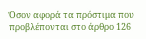Όσον αφορά τα πρόστιμα που προβλέπονται στο άρθρο 126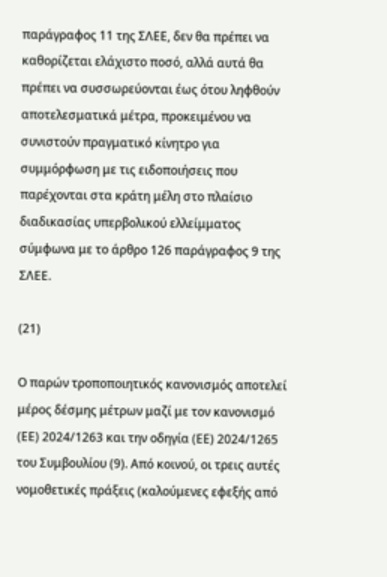παράγραφος 11 της ΣΛΕΕ, δεν θα πρέπει να καθορίζεται ελάχιστο ποσό, αλλά αυτά θα πρέπει να συσσωρεύονται έως ότου ληφθούν αποτελεσματικά μέτρα, προκειμένου να συνιστούν πραγματικό κίνητρο για συμμόρφωση με τις ειδοποιήσεις που παρέχονται στα κράτη μέλη στο πλαίσιο διαδικασίας υπερβολικού ελλείμματος σύμφωνα με το άρθρο 126 παράγραφος 9 της ΣΛΕΕ.

(21)

Ο παρών τροποποιητικός κανονισμός αποτελεί μέρος δέσμης μέτρων μαζί με τον κανονισμό (ΕΕ) 2024/1263 και την οδηγία (ΕΕ) 2024/1265 του Συμβουλίου (9). Από κοινού, οι τρεις αυτές νομοθετικές πράξεις (καλούμενες εφεξής από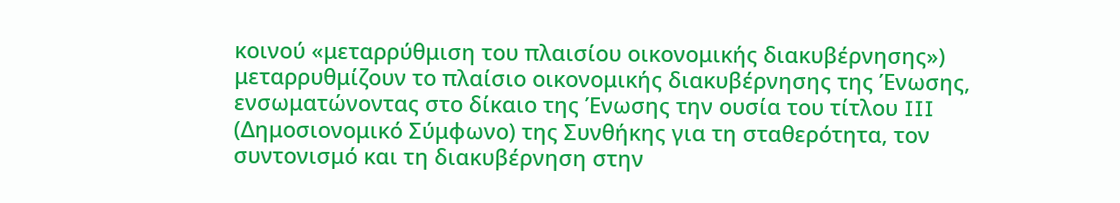κοινού «μεταρρύθμιση του πλαισίου οικονομικής διακυβέρνησης») μεταρρυθμίζουν το πλαίσιο οικονομικής διακυβέρνησης της Ένωσης, ενσωματώνοντας στο δίκαιο της Ένωσης την ουσία του τίτλου III (Δημοσιονομικό Σύμφωνο) της Συνθήκης για τη σταθερότητα, τον συντονισμό και τη διακυβέρνηση στην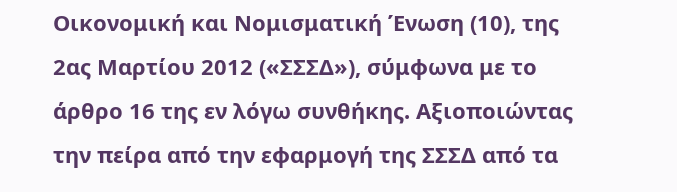Οικονομική και Νομισματική Ένωση (10), της 2ας Μαρτίου 2012 («ΣΣΣΔ»), σύμφωνα με το άρθρο 16 της εν λόγω συνθήκης. Αξιοποιώντας την πείρα από την εφαρμογή της ΣΣΣΔ από τα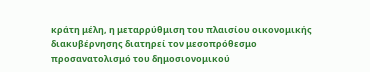κράτη μέλη, η μεταρρύθμιση του πλαισίου οικονομικής διακυβέρνησης διατηρεί τον μεσοπρόθεσμο προσανατολισμό του δημοσιονομικού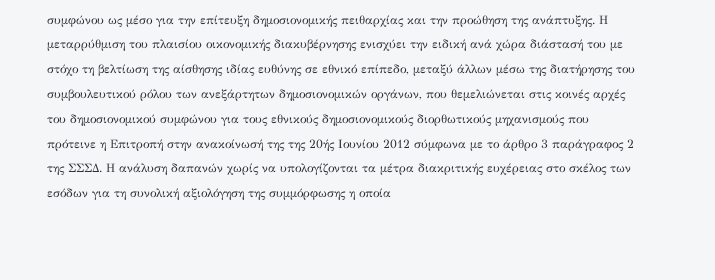συμφώνου ως μέσο για την επίτευξη δημοσιονομικής πειθαρχίας και την προώθηση της ανάπτυξης. Η μεταρρύθμιση του πλαισίου οικονομικής διακυβέρνησης ενισχύει την ειδική ανά χώρα διάστασή του με στόχο τη βελτίωση της αίσθησης ιδίας ευθύνης σε εθνικό επίπεδο, μεταξύ άλλων μέσω της διατήρησης του συμβουλευτικού ρόλου των ανεξάρτητων δημοσιονομικών οργάνων, που θεμελιώνεται στις κοινές αρχές του δημοσιονομικού συμφώνου για τους εθνικούς δημοσιονομικούς διορθωτικούς μηχανισμούς που πρότεινε η Επιτροπή στην ανακοίνωσή της της 20ής Ιουνίου 2012 σύμφωνα με το άρθρο 3 παράγραφος 2 της ΣΣΣΔ. Η ανάλυση δαπανών χωρίς να υπολογίζονται τα μέτρα διακριτικής ευχέρειας στο σκέλος των εσόδων για τη συνολική αξιολόγηση της συμμόρφωσης η οποία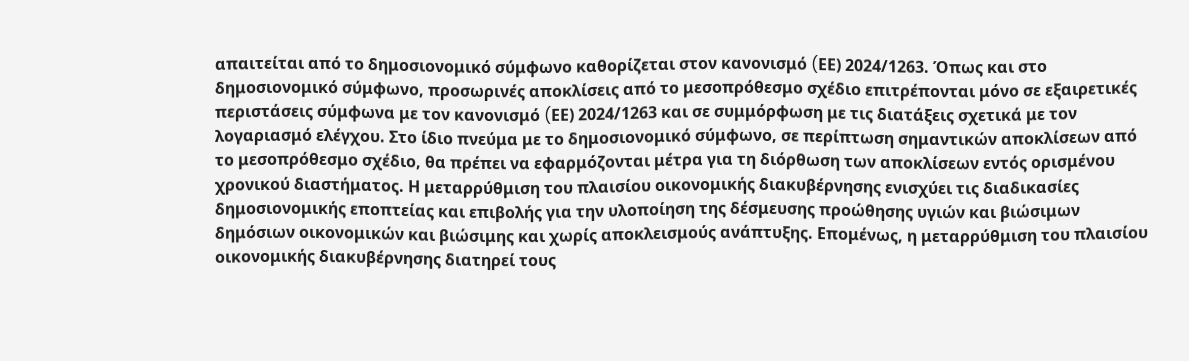απαιτείται από το δημοσιονομικό σύμφωνο καθορίζεται στον κανονισμό (EΕ) 2024/1263. Όπως και στο δημοσιονομικό σύμφωνο, προσωρινές αποκλίσεις από το μεσοπρόθεσμο σχέδιο επιτρέπονται μόνο σε εξαιρετικές περιστάσεις σύμφωνα με τον κανονισμό (EΕ) 2024/1263 και σε συμμόρφωση με τις διατάξεις σχετικά με τον λογαριασμό ελέγχου. Στο ίδιο πνεύμα με το δημοσιονομικό σύμφωνο, σε περίπτωση σημαντικών αποκλίσεων από το μεσοπρόθεσμο σχέδιο, θα πρέπει να εφαρμόζονται μέτρα για τη διόρθωση των αποκλίσεων εντός ορισμένου χρονικού διαστήματος. Η μεταρρύθμιση του πλαισίου οικονομικής διακυβέρνησης ενισχύει τις διαδικασίες δημοσιονομικής εποπτείας και επιβολής για την υλοποίηση της δέσμευσης προώθησης υγιών και βιώσιμων δημόσιων οικονομικών και βιώσιμης και χωρίς αποκλεισμούς ανάπτυξης. Επομένως, η μεταρρύθμιση του πλαισίου οικονομικής διακυβέρνησης διατηρεί τους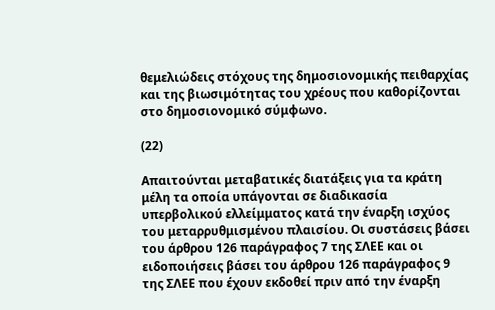θεμελιώδεις στόχους της δημοσιονομικής πειθαρχίας και της βιωσιμότητας του χρέους που καθορίζονται στο δημοσιονομικό σύμφωνο.

(22)

Απαιτούνται μεταβατικές διατάξεις για τα κράτη μέλη τα οποία υπάγονται σε διαδικασία υπερβολικού ελλείμματος κατά την έναρξη ισχύος του μεταρρυθμισμένου πλαισίου. Οι συστάσεις βάσει του άρθρου 126 παράγραφος 7 της ΣΛΕΕ και οι ειδοποιήσεις βάσει του άρθρου 126 παράγραφος 9 της ΣΛΕΕ που έχουν εκδοθεί πριν από την έναρξη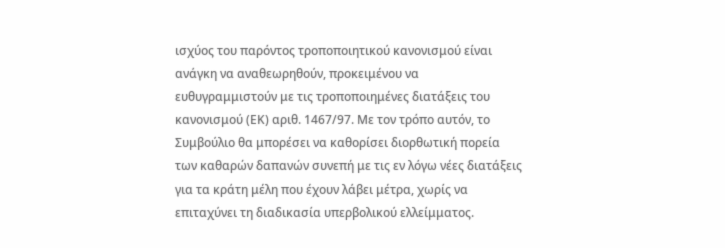ισχύος του παρόντος τροποποιητικού κανονισμού είναι ανάγκη να αναθεωρηθούν, προκειμένου να ευθυγραμμιστούν με τις τροποποιημένες διατάξεις του κανονισμού (ΕΚ) αριθ. 1467/97. Με τον τρόπο αυτόν, το Συμβούλιο θα μπορέσει να καθορίσει διορθωτική πορεία των καθαρών δαπανών συνεπή με τις εν λόγω νέες διατάξεις για τα κράτη μέλη που έχουν λάβει μέτρα, χωρίς να επιταχύνει τη διαδικασία υπερβολικού ελλείμματος.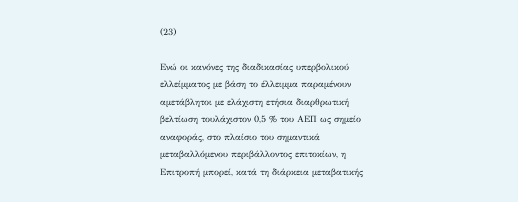(23)

Ενώ οι κανόνες της διαδικασίας υπερβολικού ελλείμματος με βάση το έλλειμμα παραμένουν αμετάβλητοι με ελάχιστη ετήσια διαρθρωτική βελτίωση τουλάχιστον 0,5 % του ΑΕΠ ως σημείο αναφοράς, στο πλαίσιο του σημαντικά μεταβαλλόμενου περιβάλλοντος επιτοκίων, η Επιτροπή μπορεί, κατά τη διάρκεια μεταβατικής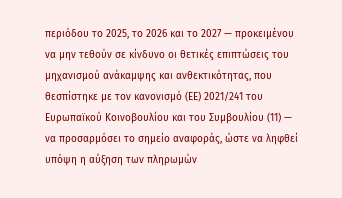περιόδου το 2025, το 2026 και το 2027 — προκειμένου να μην τεθούν σε κίνδυνο οι θετικές επιπτώσεις του μηχανισμού ανάκαμψης και ανθεκτικότητας, που θεσπίστηκε με τον κανονισμό (ΕΕ) 2021/241 του Ευρωπαϊκού Κοινοβουλίου και του Συμβουλίου (11) — να προσαρμόσει το σημείο αναφοράς, ώστε να ληφθεί υπόψη η αύξηση των πληρωμών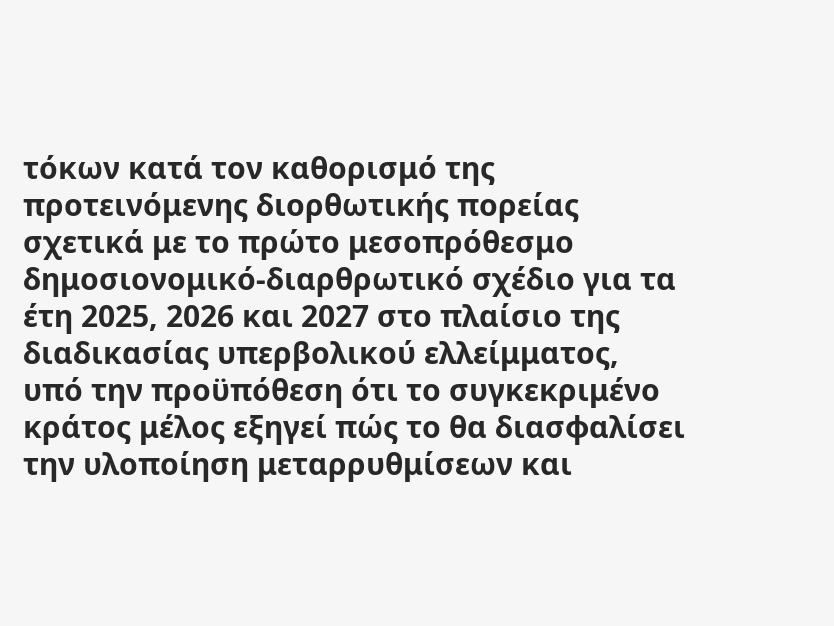τόκων κατά τον καθορισμό της προτεινόμενης διορθωτικής πορείας σχετικά με το πρώτο μεσοπρόθεσμο δημοσιονομικό-διαρθρωτικό σχέδιο για τα έτη 2025, 2026 και 2027 στο πλαίσιο της διαδικασίας υπερβολικού ελλείμματος, υπό την προϋπόθεση ότι το συγκεκριμένο κράτος μέλος εξηγεί πώς το θα διασφαλίσει την υλοποίηση μεταρρυθμίσεων και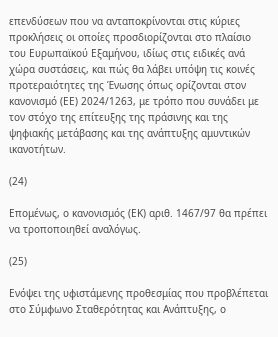επενδύσεων που να ανταποκρίνονται στις κύριες προκλήσεις οι οποίες προσδιορίζονται στο πλαίσιο του Ευρωπαϊκού Εξαμήνου, ιδίως στις ειδικές ανά χώρα συστάσεις, και πώς θα λάβει υπόψη τις κοινές προτεραιότητες της Ένωσης όπως ορίζονται στον κανονισμό (ΕΕ) 2024/1263, με τρόπο που συνάδει με τον στόχο της επίτευξης της πράσινης και της ψηφιακής μετάβασης και της ανάπτυξης αμυντικών ικανοτήτων.

(24)

Επομένως, ο κανονισμός (ΕΚ) αριθ. 1467/97 θα πρέπει να τροποποιηθεί αναλόγως.

(25)

Ενόψει της υφιστάμενης προθεσμίας που προβλέπεται στο Σύμφωνο Σταθερότητας και Ανάπτυξης, ο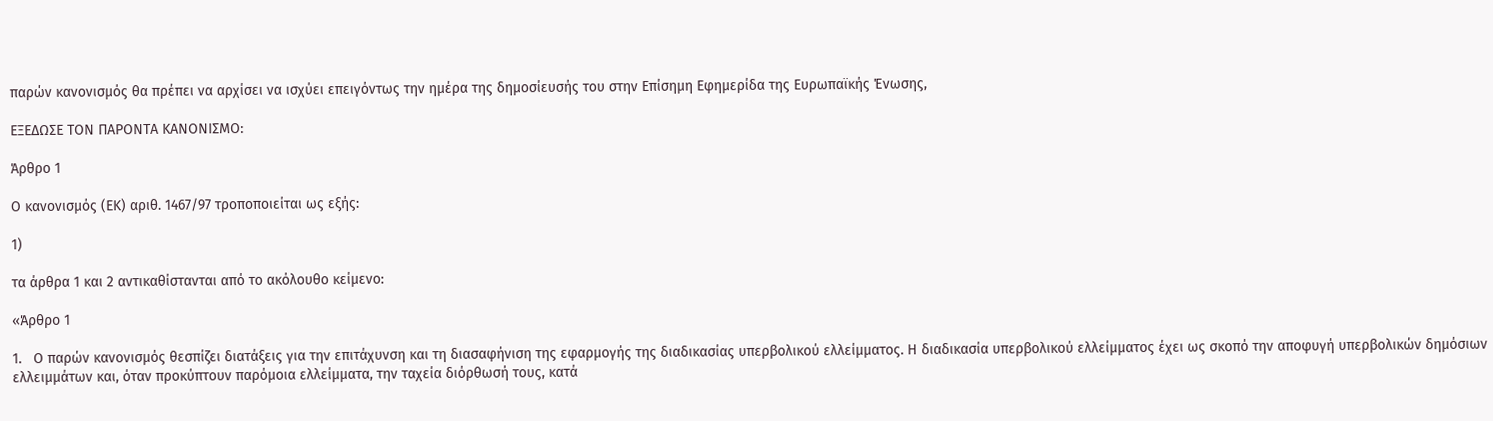παρών κανονισμός θα πρέπει να αρχίσει να ισχύει επειγόντως την ημέρα της δημοσίευσής του στην Επίσημη Εφημερίδα της Ευρωπαϊκής Ένωσης,

ΕΞΕΔΩΣΕ ΤΟΝ ΠΑΡΟΝΤΑ ΚΑΝΟΝΙΣΜΟ:

Άρθρο 1

Ο κανονισμός (ΕΚ) αριθ. 1467/97 τροποποιείται ως εξής:

1)

τα άρθρα 1 και 2 αντικαθίστανται από το ακόλουθο κείμενο:

«Άρθρο 1

1.   Ο παρών κανονισμός θεσπίζει διατάξεις για την επιτάχυνση και τη διασαφήνιση της εφαρμογής της διαδικασίας υπερβολικού ελλείμματος. Η διαδικασία υπερβολικού ελλείμματος έχει ως σκοπό την αποφυγή υπερβολικών δημόσιων ελλειμμάτων και, όταν προκύπτουν παρόμοια ελλείμματα, την ταχεία διόρθωσή τους, κατά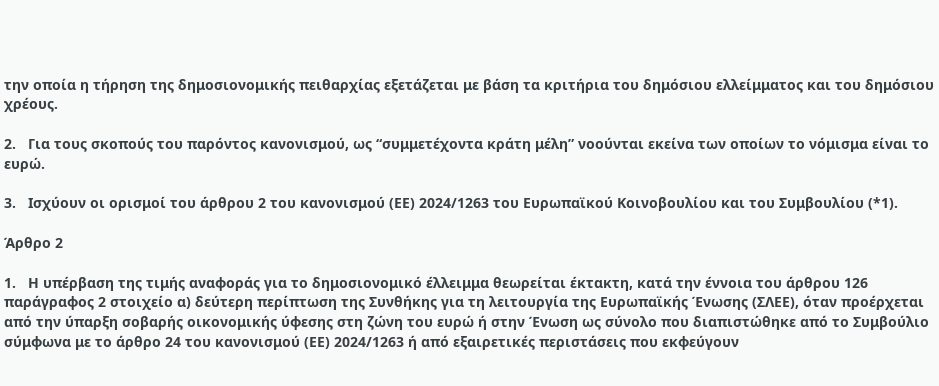την οποία η τήρηση της δημοσιονομικής πειθαρχίας εξετάζεται με βάση τα κριτήρια του δημόσιου ελλείμματος και του δημόσιου χρέους.

2.   Για τους σκοπούς του παρόντος κανονισμού, ως “συμμετέχοντα κράτη μέλη” νοούνται εκείνα των οποίων το νόμισμα είναι το ευρώ.

3.   Ισχύουν οι ορισμοί του άρθρου 2 του κανονισμού (ΕΕ) 2024/1263 του Ευρωπαϊκού Κοινοβουλίου και του Συμβουλίου (*1).

Άρθρο 2

1.   Η υπέρβαση της τιμής αναφοράς για το δημοσιονομικό έλλειμμα θεωρείται έκτακτη, κατά την έννοια του άρθρου 126 παράγραφος 2 στοιχείο α) δεύτερη περίπτωση της Συνθήκης για τη λειτουργία της Ευρωπαϊκής Ένωσης (ΣΛΕΕ), όταν προέρχεται από την ύπαρξη σοβαρής οικονομικής ύφεσης στη ζώνη του ευρώ ή στην Ένωση ως σύνολο που διαπιστώθηκε από το Συμβούλιο σύμφωνα με το άρθρο 24 του κανονισμού (ΕΕ) 2024/1263 ή από εξαιρετικές περιστάσεις που εκφεύγουν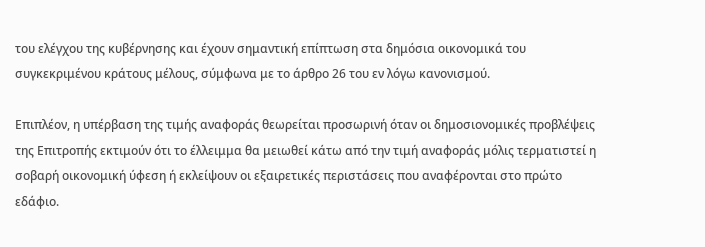του ελέγχου της κυβέρνησης και έχουν σημαντική επίπτωση στα δημόσια οικονομικά του συγκεκριμένου κράτους μέλους, σύμφωνα με το άρθρο 26 του εν λόγω κανονισμού.

Επιπλέον, η υπέρβαση της τιμής αναφοράς θεωρείται προσωρινή όταν οι δημοσιονομικές προβλέψεις της Επιτροπής εκτιμούν ότι το έλλειμμα θα μειωθεί κάτω από την τιμή αναφοράς μόλις τερματιστεί η σοβαρή οικονομική ύφεση ή εκλείψουν οι εξαιρετικές περιστάσεις που αναφέρονται στο πρώτο εδάφιο.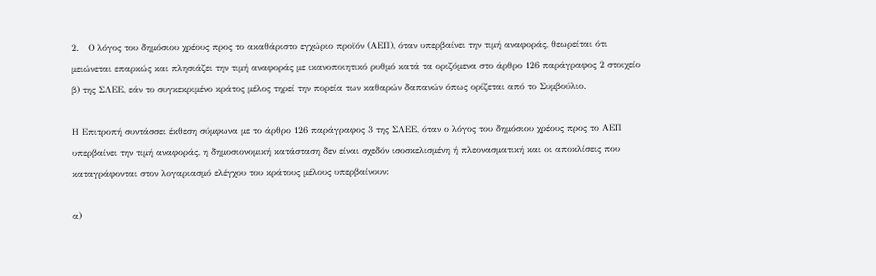2.   Ο λόγος του δημόσιου χρέους προς το ακαθάριστο εγχώριο προϊόν (ΑΕΠ), όταν υπερβαίνει την τιμή αναφοράς, θεωρείται ότι μειώνεται επαρκώς και πλησιάζει την τιμή αναφοράς με ικανοποιητικό ρυθμό κατά τα οριζόμενα στο άρθρο 126 παράγραφος 2 στοιχείο β) της ΣΛΕΕ, εάν το συγκεκριμένο κράτος μέλος τηρεί την πορεία των καθαρών δαπανών όπως ορίζεται από το Συμβούλιο.

Η Επιτροπή συντάσσει έκθεση σύμφωνα με το άρθρο 126 παράγραφος 3 της ΣΛΕΕ, όταν ο λόγος του δημόσιου χρέους προς το ΑΕΠ υπερβαίνει την τιμή αναφοράς, η δημοσιονομική κατάσταση δεν είναι σχεδόν ισοσκελισμένη ή πλεονασματική και οι αποκλίσεις που καταγράφονται στον λογαριασμό ελέγχου του κράτους μέλους υπερβαίνουν:

α)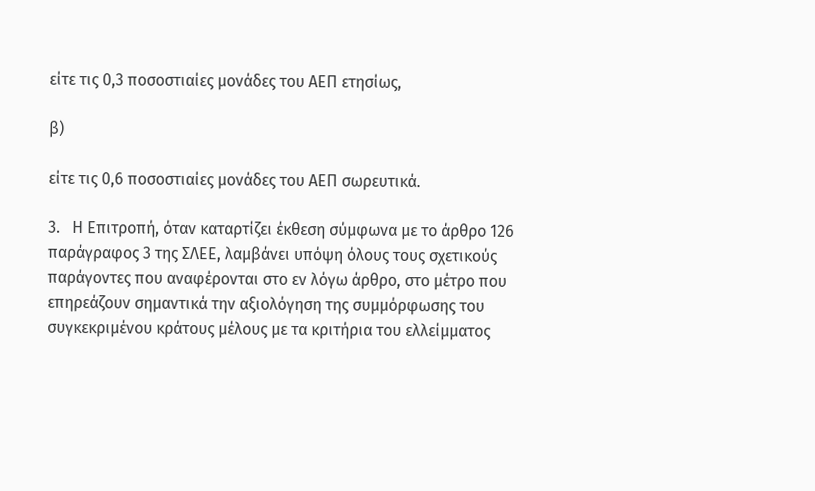είτε τις 0,3 ποσοστιαίες μονάδες του ΑΕΠ ετησίως,

β)

είτε τις 0,6 ποσοστιαίες μονάδες του ΑΕΠ σωρευτικά.

3.   Η Επιτροπή, όταν καταρτίζει έκθεση σύμφωνα με το άρθρο 126 παράγραφος 3 της ΣΛΕΕ, λαμβάνει υπόψη όλους τους σχετικούς παράγοντες που αναφέρονται στο εν λόγω άρθρο, στο μέτρο που επηρεάζουν σημαντικά την αξιολόγηση της συμμόρφωσης του συγκεκριμένου κράτους μέλους με τα κριτήρια του ελλείμματος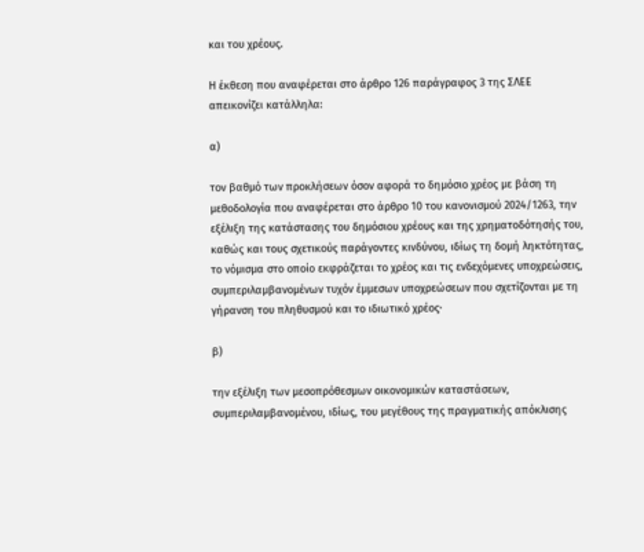και του χρέους.

Η έκθεση που αναφέρεται στο άρθρο 126 παράγραφος 3 της ΣΛΕΕ απεικονίζει κατάλληλα:

α)

τον βαθμό των προκλήσεων όσον αφορά το δημόσιο χρέος με βάση τη μεθοδολογία που αναφέρεται στο άρθρο 10 του κανονισμού 2024/1263, την εξέλιξη της κατάστασης του δημόσιου χρέους και της χρηματοδότησής του, καθώς και τους σχετικούς παράγοντες κινδύνου, ιδίως τη δομή ληκτότητας, το νόμισμα στο οποίο εκφράζεται το χρέος και τις ενδεχόμενες υποχρεώσεις, συμπεριλαμβανομένων τυχόν έμμεσων υποχρεώσεων που σχετίζονται με τη γήρανση του πληθυσμού και το ιδιωτικό χρέος·

β)

την εξέλιξη των μεσοπρόθεσμων οικονομικών καταστάσεων, συμπεριλαμβανομένου, ιδίως, του μεγέθους της πραγματικής απόκλισης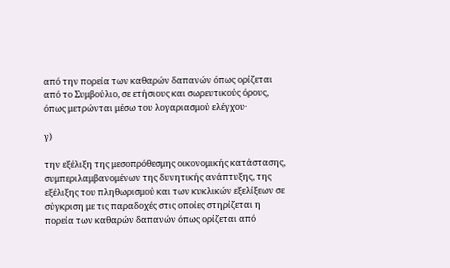από την πορεία των καθαρών δαπανών όπως ορίζεται από το Συμβούλιο, σε ετήσιους και σωρευτικούς όρους, όπως μετρώνται μέσω του λογαριασμού ελέγχου·

γ)

την εξέλιξη της μεσοπρόθεσμης οικονομικής κατάστασης, συμπεριλαμβανομένων της δυνητικής ανάπτυξης, της εξέλιξης του πληθωρισμού και των κυκλικών εξελίξεων σε σύγκριση με τις παραδοχές στις οποίες στηρίζεται η πορεία των καθαρών δαπανών όπως ορίζεται από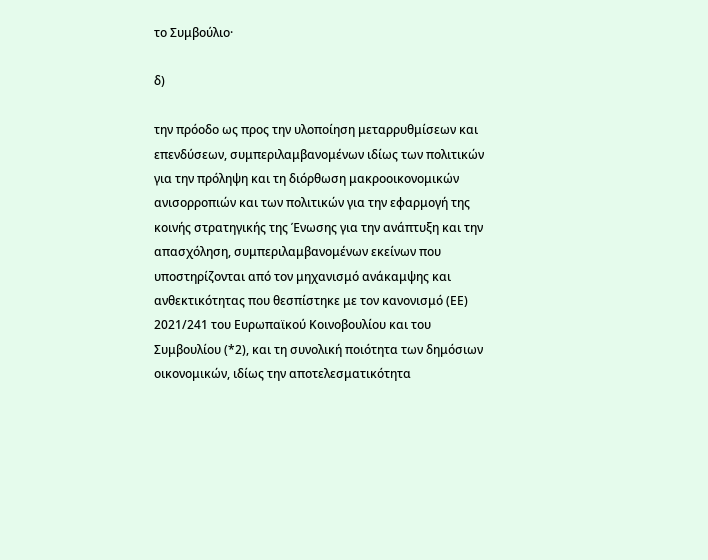το Συμβούλιο·

δ)

την πρόοδο ως προς την υλοποίηση μεταρρυθμίσεων και επενδύσεων, συμπεριλαμβανομένων ιδίως των πολιτικών για την πρόληψη και τη διόρθωση μακροοικονομικών ανισορροπιών και των πολιτικών για την εφαρμογή της κοινής στρατηγικής της Ένωσης για την ανάπτυξη και την απασχόληση, συμπεριλαμβανομένων εκείνων που υποστηρίζονται από τον μηχανισμό ανάκαμψης και ανθεκτικότητας που θεσπίστηκε με τον κανονισμό (ΕΕ) 2021/241 του Ευρωπαϊκού Κοινοβουλίου και του Συμβουλίου (*2), και τη συνολική ποιότητα των δημόσιων οικονομικών, ιδίως την αποτελεσματικότητα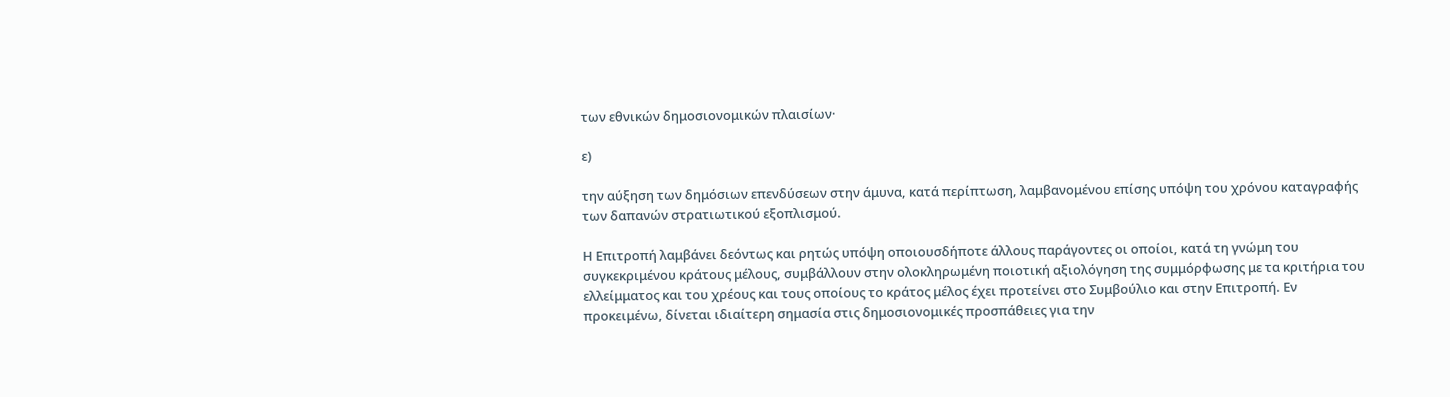των εθνικών δημοσιονομικών πλαισίων·

ε)

την αύξηση των δημόσιων επενδύσεων στην άμυνα, κατά περίπτωση, λαμβανομένου επίσης υπόψη του χρόνου καταγραφής των δαπανών στρατιωτικού εξοπλισμού.

Η Επιτροπή λαμβάνει δεόντως και ρητώς υπόψη οποιουσδήποτε άλλους παράγοντες οι οποίοι, κατά τη γνώμη του συγκεκριμένου κράτους μέλους, συμβάλλουν στην ολοκληρωμένη ποιοτική αξιολόγηση της συμμόρφωσης με τα κριτήρια του ελλείμματος και του χρέους και τους οποίους το κράτος μέλος έχει προτείνει στο Συμβούλιο και στην Επιτροπή. Εν προκειμένω, δίνεται ιδιαίτερη σημασία στις δημοσιονομικές προσπάθειες για την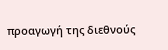προαγωγή της διεθνούς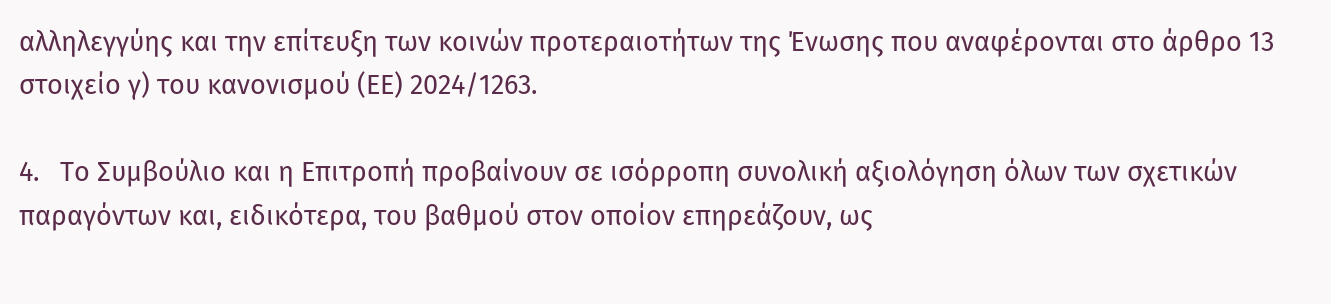αλληλεγγύης και την επίτευξη των κοινών προτεραιοτήτων της Ένωσης που αναφέρονται στο άρθρο 13 στοιχείο γ) του κανονισμού (ΕΕ) 2024/1263.

4.   Το Συμβούλιο και η Επιτροπή προβαίνουν σε ισόρροπη συνολική αξιολόγηση όλων των σχετικών παραγόντων και, ειδικότερα, του βαθμού στον οποίον επηρεάζουν, ως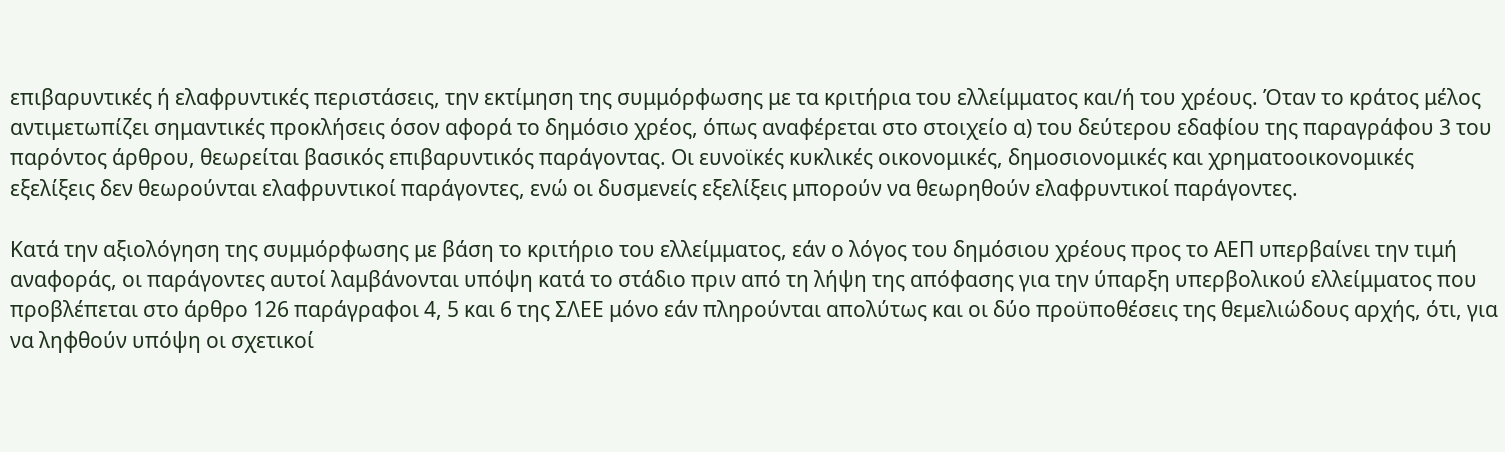επιβαρυντικές ή ελαφρυντικές περιστάσεις, την εκτίμηση της συμμόρφωσης με τα κριτήρια του ελλείμματος και/ή του χρέους. Όταν το κράτος μέλος αντιμετωπίζει σημαντικές προκλήσεις όσον αφορά το δημόσιο χρέος, όπως αναφέρεται στο στοιχείο α) του δεύτερου εδαφίου της παραγράφου 3 του παρόντος άρθρου, θεωρείται βασικός επιβαρυντικός παράγοντας. Οι ευνοϊκές κυκλικές οικονομικές, δημοσιονομικές και χρηματοοικονομικές εξελίξεις δεν θεωρούνται ελαφρυντικοί παράγοντες, ενώ οι δυσμενείς εξελίξεις μπορούν να θεωρηθούν ελαφρυντικοί παράγοντες.

Κατά την αξιολόγηση της συμμόρφωσης με βάση το κριτήριο του ελλείμματος, εάν ο λόγος του δημόσιου χρέους προς το ΑΕΠ υπερβαίνει την τιμή αναφοράς, οι παράγοντες αυτοί λαμβάνονται υπόψη κατά το στάδιο πριν από τη λήψη της απόφασης για την ύπαρξη υπερβολικού ελλείμματος που προβλέπεται στο άρθρο 126 παράγραφοι 4, 5 και 6 της ΣΛΕΕ μόνο εάν πληρούνται απολύτως και οι δύο προϋποθέσεις της θεμελιώδους αρχής, ότι, για να ληφθούν υπόψη οι σχετικοί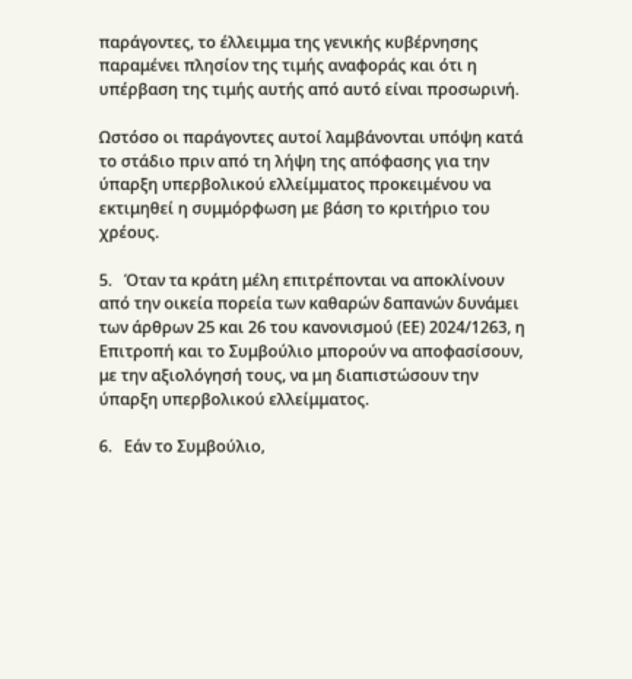παράγοντες, το έλλειμμα της γενικής κυβέρνησης παραμένει πλησίον της τιμής αναφοράς και ότι η υπέρβαση της τιμής αυτής από αυτό είναι προσωρινή.

Ωστόσο οι παράγοντες αυτοί λαμβάνονται υπόψη κατά το στάδιο πριν από τη λήψη της απόφασης για την ύπαρξη υπερβολικού ελλείμματος προκειμένου να εκτιμηθεί η συμμόρφωση με βάση το κριτήριο του χρέους.

5.   Όταν τα κράτη μέλη επιτρέπονται να αποκλίνουν από την οικεία πορεία των καθαρών δαπανών δυνάμει των άρθρων 25 και 26 του κανονισμού (ΕΕ) 2024/1263, η Επιτροπή και το Συμβούλιο μπορούν να αποφασίσουν, με την αξιολόγησή τους, να μη διαπιστώσουν την ύπαρξη υπερβολικού ελλείμματος.

6.   Εάν το Συμβούλιο,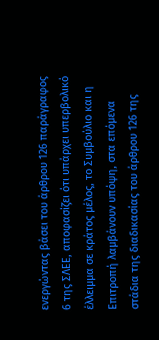ενεργώντας βάσει του άρθρου 126 παράγραφος 6 της ΣΛΕΕ, αποφασίζει ότι υπάρχει υπερβολικό έλλειμμα σε κράτος μέλος, το Συμβούλιο και η Επιτροπή λαμβάνουν υπόψη, στα επόμενα στάδια της διαδικασίας του άρθρου 126 της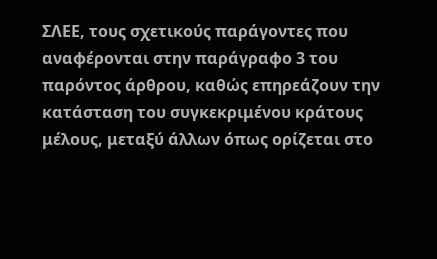ΣΛΕΕ, τους σχετικούς παράγοντες που αναφέρονται στην παράγραφο 3 του παρόντος άρθρου, καθώς επηρεάζουν την κατάσταση του συγκεκριμένου κράτους μέλους, μεταξύ άλλων όπως ορίζεται στο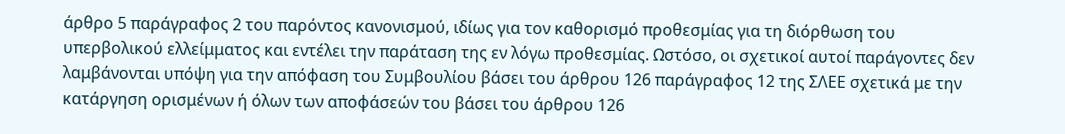άρθρο 5 παράγραφος 2 του παρόντος κανονισμού, ιδίως για τον καθορισμό προθεσμίας για τη διόρθωση του υπερβολικού ελλείμματος και εντέλει την παράταση της εν λόγω προθεσμίας. Ωστόσο, οι σχετικοί αυτοί παράγοντες δεν λαμβάνονται υπόψη για την απόφαση του Συμβουλίου βάσει του άρθρου 126 παράγραφος 12 της ΣΛΕΕ σχετικά με την κατάργηση ορισμένων ή όλων των αποφάσεών του βάσει του άρθρου 126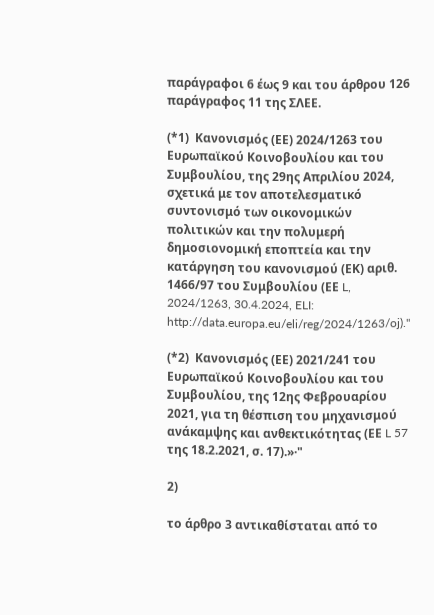παράγραφοι 6 έως 9 και του άρθρου 126 παράγραφος 11 της ΣΛΕΕ.

(*1)  Κανονισμός (ΕΕ) 2024/1263 του Ευρωπαϊκού Κοινοβουλίου και του Συμβουλίου, της 29ης Απριλίου 2024, σχετικά με τον αποτελεσματικό συντονισμό των οικονομικών πολιτικών και την πολυμερή δημοσιονομική εποπτεία και την κατάργηση του κανονισμού (ΕΚ) αριθ. 1466/97 του Συμβουλίου (ΕΕ L, 2024/1263, 30.4.2024, ELI: http://data.europa.eu/eli/reg/2024/1263/oj)."

(*2)  Κανονισμός (ΕΕ) 2021/241 του Ευρωπαϊκού Κοινοβουλίου και του Συμβουλίου, της 12ης Φεβρουαρίου 2021, για τη θέσπιση του μηχανισμού ανάκαμψης και ανθεκτικότητας (ΕΕ L 57 της 18.2.2021, σ. 17).»·"

2)

το άρθρο 3 αντικαθίσταται από το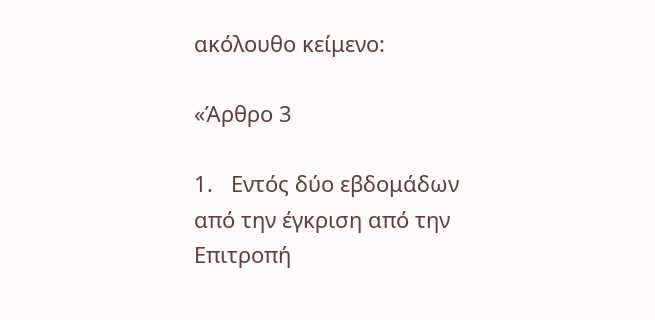ακόλουθο κείμενο:

«Άρθρο 3

1.   Εντός δύο εβδομάδων από την έγκριση από την Επιτροπή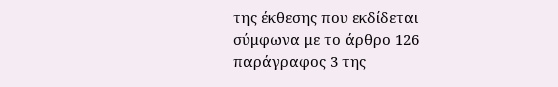της έκθεσης που εκδίδεται σύμφωνα με το άρθρο 126 παράγραφος 3 της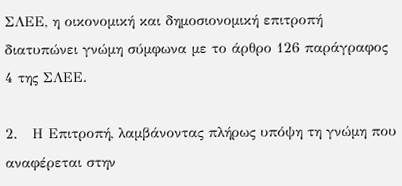ΣΛΕΕ, η οικονομική και δημοσιονομική επιτροπή διατυπώνει γνώμη σύμφωνα με το άρθρο 126 παράγραφος 4 της ΣΛΕΕ.

2.   Η Επιτροπή, λαμβάνοντας πλήρως υπόψη τη γνώμη που αναφέρεται στην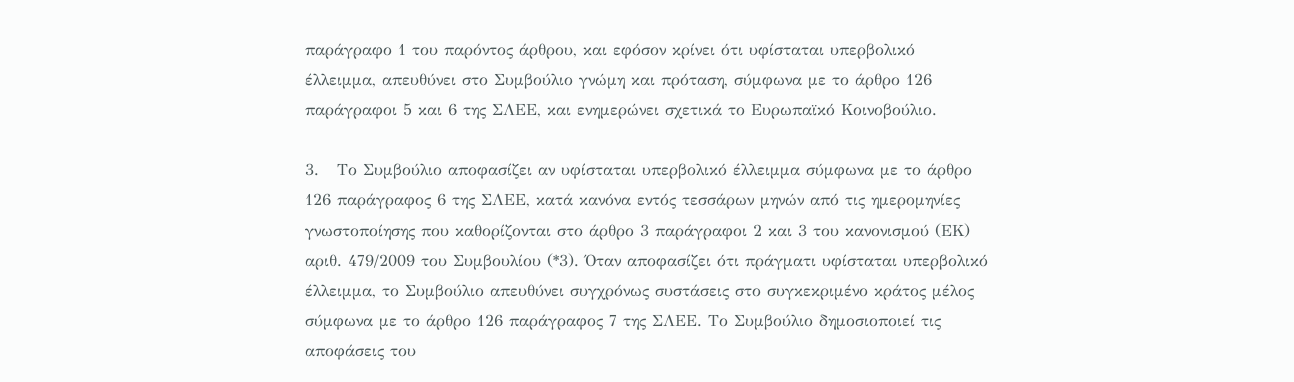παράγραφο 1 του παρόντος άρθρου, και εφόσον κρίνει ότι υφίσταται υπερβολικό έλλειμμα, απευθύνει στο Συμβούλιο γνώμη και πρόταση, σύμφωνα με το άρθρο 126 παράγραφοι 5 και 6 της ΣΛΕΕ, και ενημερώνει σχετικά το Ευρωπαϊκό Κοινοβούλιο.

3.   Το Συμβούλιο αποφασίζει αν υφίσταται υπερβολικό έλλειμμα σύμφωνα με το άρθρο 126 παράγραφος 6 της ΣΛΕΕ, κατά κανόνα εντός τεσσάρων μηνών από τις ημερομηνίες γνωστοποίησης που καθορίζονται στο άρθρο 3 παράγραφοι 2 και 3 του κανονισμού (ΕΚ) αριθ. 479/2009 του Συμβουλίου (*3). Όταν αποφασίζει ότι πράγματι υφίσταται υπερβολικό έλλειμμα, το Συμβούλιο απευθύνει συγχρόνως συστάσεις στο συγκεκριμένο κράτος μέλος σύμφωνα με το άρθρο 126 παράγραφος 7 της ΣΛΕΕ. Το Συμβούλιο δημοσιοποιεί τις αποφάσεις του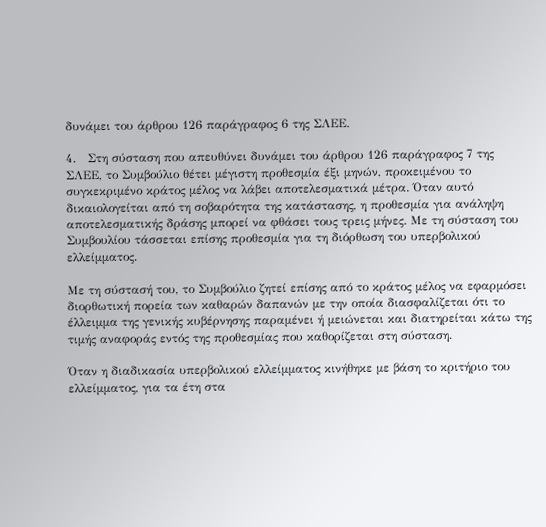δυνάμει του άρθρου 126 παράγραφος 6 της ΣΛΕΕ.

4.   Στη σύσταση που απευθύνει δυνάμει του άρθρου 126 παράγραφος 7 της ΣΛΕΕ, το Συμβούλιο θέτει μέγιστη προθεσμία έξι μηνών, προκειμένου το συγκεκριμένο κράτος μέλος να λάβει αποτελεσματικά μέτρα. Όταν αυτό δικαιολογείται από τη σοβαρότητα της κατάστασης, η προθεσμία για ανάληψη αποτελεσματικής δράσης μπορεί να φθάσει τους τρεις μήνες. Με τη σύσταση του Συμβουλίου τάσσεται επίσης προθεσμία για τη διόρθωση του υπερβολικού ελλείμματος.

Με τη σύστασή του, το Συμβούλιο ζητεί επίσης από το κράτος μέλος να εφαρμόσει διορθωτική πορεία των καθαρών δαπανών με την οποία διασφαλίζεται ότι το έλλειμμα της γενικής κυβέρνησης παραμένει ή μειώνεται και διατηρείται κάτω της τιμής αναφοράς εντός της προθεσμίας που καθορίζεται στη σύσταση.

Όταν η διαδικασία υπερβολικού ελλείμματος κινήθηκε με βάση το κριτήριο του ελλείμματος, για τα έτη στα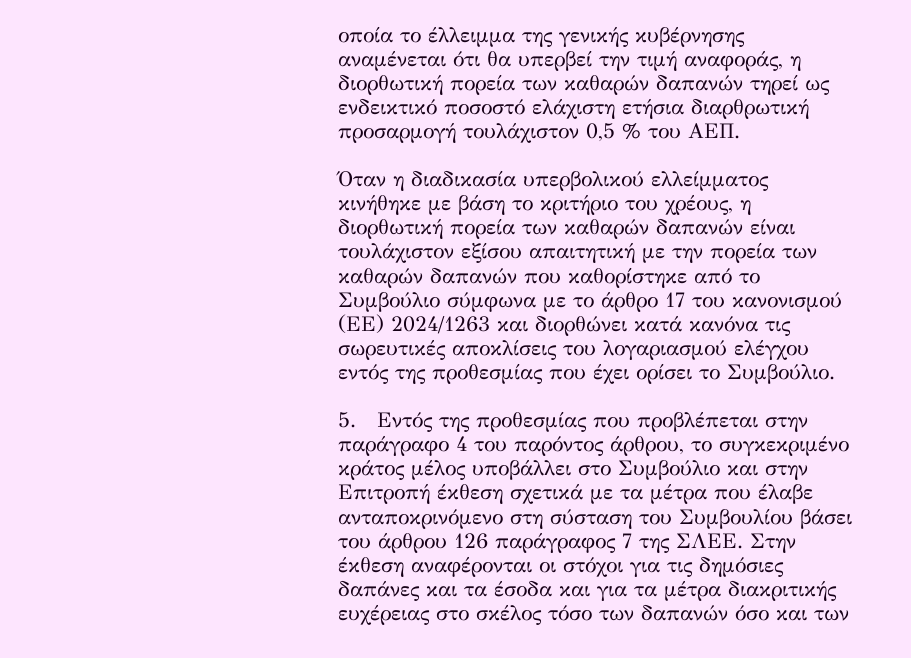οποία το έλλειμμα της γενικής κυβέρνησης αναμένεται ότι θα υπερβεί την τιμή αναφοράς, η διορθωτική πορεία των καθαρών δαπανών τηρεί ως ενδεικτικό ποσοστό ελάχιστη ετήσια διαρθρωτική προσαρμογή τουλάχιστον 0,5 % του ΑΕΠ.

Όταν η διαδικασία υπερβολικού ελλείμματος κινήθηκε με βάση το κριτήριο του χρέους, η διορθωτική πορεία των καθαρών δαπανών είναι τουλάχιστον εξίσου απαιτητική με την πορεία των καθαρών δαπανών που καθορίστηκε από το Συμβούλιο σύμφωνα με το άρθρο 17 του κανονισμού (ΕΕ) 2024/1263 και διορθώνει κατά κανόνα τις σωρευτικές αποκλίσεις του λογαριασμού ελέγχου εντός της προθεσμίας που έχει ορίσει το Συμβούλιο.

5.   Εντός της προθεσμίας που προβλέπεται στην παράγραφο 4 του παρόντος άρθρου, το συγκεκριμένο κράτος μέλος υποβάλλει στο Συμβούλιο και στην Επιτροπή έκθεση σχετικά με τα μέτρα που έλαβε ανταποκρινόμενο στη σύσταση του Συμβουλίου βάσει του άρθρου 126 παράγραφος 7 της ΣΛΕΕ. Στην έκθεση αναφέρονται οι στόχοι για τις δημόσιες δαπάνες και τα έσοδα και για τα μέτρα διακριτικής ευχέρειας στο σκέλος τόσο των δαπανών όσο και των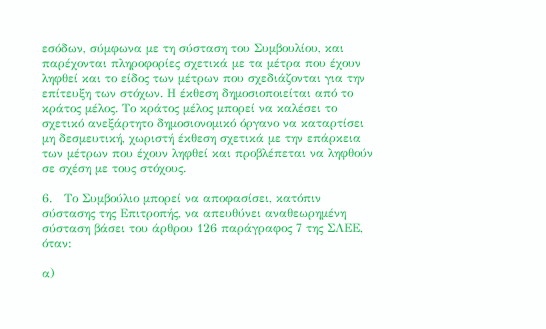εσόδων, σύμφωνα με τη σύσταση του Συμβουλίου, και παρέχονται πληροφορίες σχετικά με τα μέτρα που έχουν ληφθεί και το είδος των μέτρων που σχεδιάζονται για την επίτευξη των στόχων. Η έκθεση δημοσιοποιείται από το κράτος μέλος. Το κράτος μέλος μπορεί να καλέσει το σχετικό ανεξάρτητο δημοσιονομικό όργανο να καταρτίσει μη δεσμευτική, χωριστή έκθεση σχετικά με την επάρκεια των μέτρων που έχουν ληφθεί και προβλέπεται να ληφθούν σε σχέση με τους στόχους.

6.   Το Συμβούλιο μπορεί να αποφασίσει, κατόπιν σύστασης της Επιτροπής, να απευθύνει αναθεωρημένη σύσταση βάσει του άρθρου 126 παράγραφος 7 της ΣΛΕΕ, όταν:

α)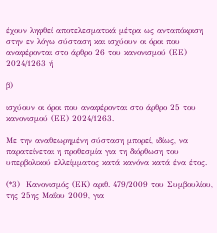έχουν ληφθεί αποτελεσματικά μέτρα ως ανταπόκριση στην εν λόγω σύσταση και ισχύουν οι όροι που αναφέρονται στο άρθρο 26 του κανονισμού (ΕΕ) 2024/1263 ή

β)

ισχύουν οι όροι που αναφέρονται στο άρθρο 25 του κανονισμού (ΕΕ) 2024/1263.

Με την αναθεωρημένη σύσταση μπορεί, ιδίως, να παρατείνεται η προθεσμία για τη διόρθωση του υπερβολικού ελλείμματος κατά κανόνα κατά ένα έτος.

(*3)  Κανονισμός (ΕΚ) αριθ. 479/2009 του Συμβουλίου, της 25ης Μαΐου 2009, για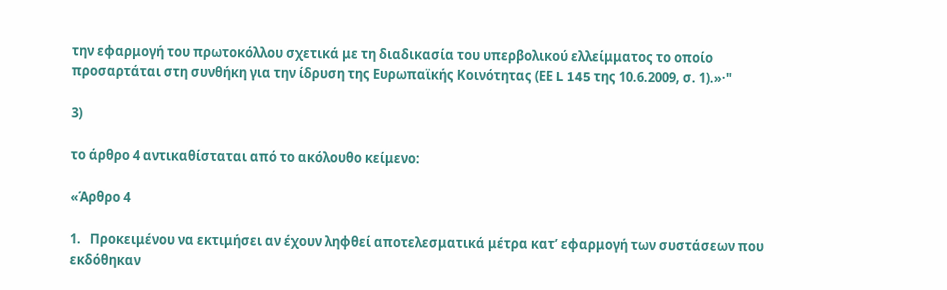την εφαρμογή του πρωτοκόλλου σχετικά με τη διαδικασία του υπερβολικού ελλείμματος το οποίο προσαρτάται στη συνθήκη για την ίδρυση της Ευρωπαϊκής Κοινότητας (ΕΕ L 145 της 10.6.2009, σ. 1).»·"

3)

το άρθρο 4 αντικαθίσταται από το ακόλουθο κείμενο:

«Άρθρο 4

1.   Προκειμένου να εκτιμήσει αν έχουν ληφθεί αποτελεσματικά μέτρα κατ’ εφαρμογή των συστάσεων που εκδόθηκαν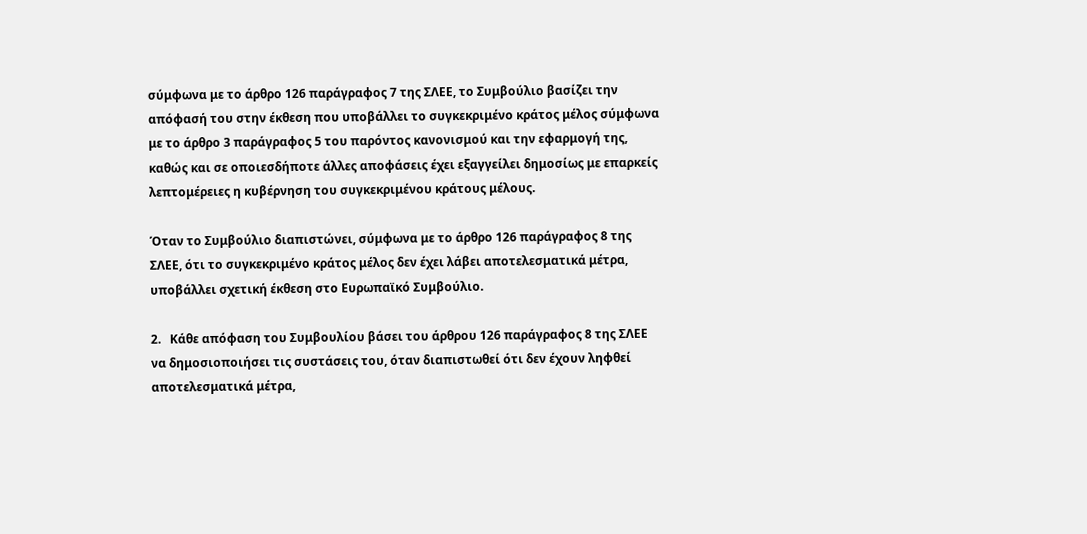σύμφωνα με το άρθρο 126 παράγραφος 7 της ΣΛΕΕ, το Συμβούλιο βασίζει την απόφασή του στην έκθεση που υποβάλλει το συγκεκριμένο κράτος μέλος σύμφωνα με το άρθρο 3 παράγραφος 5 του παρόντος κανονισμού και την εφαρμογή της, καθώς και σε οποιεσδήποτε άλλες αποφάσεις έχει εξαγγείλει δημοσίως με επαρκείς λεπτομέρειες η κυβέρνηση του συγκεκριμένου κράτους μέλους.

Όταν το Συμβούλιο διαπιστώνει, σύμφωνα με το άρθρο 126 παράγραφος 8 της ΣΛΕΕ, ότι το συγκεκριμένο κράτος μέλος δεν έχει λάβει αποτελεσματικά μέτρα, υποβάλλει σχετική έκθεση στο Ευρωπαϊκό Συμβούλιο.

2.   Κάθε απόφαση του Συμβουλίου βάσει του άρθρου 126 παράγραφος 8 της ΣΛΕΕ να δημοσιοποιήσει τις συστάσεις του, όταν διαπιστωθεί ότι δεν έχουν ληφθεί αποτελεσματικά μέτρα,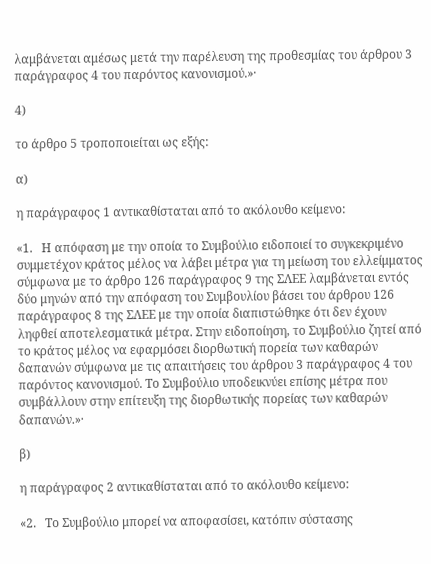λαμβάνεται αμέσως μετά την παρέλευση της προθεσμίας του άρθρου 3 παράγραφος 4 του παρόντος κανονισμού.»·

4)

το άρθρο 5 τροποποιείται ως εξής:

α)

η παράγραφος 1 αντικαθίσταται από το ακόλουθο κείμενο:

«1.   Η απόφαση με την οποία το Συμβούλιο ειδοποιεί το συγκεκριμένο συμμετέχον κράτος μέλος να λάβει μέτρα για τη μείωση του ελλείμματος σύμφωνα με το άρθρο 126 παράγραφος 9 της ΣΛΕΕ λαμβάνεται εντός δύο μηνών από την απόφαση του Συμβουλίου βάσει του άρθρου 126 παράγραφος 8 της ΣΛΕΕ με την οποία διαπιστώθηκε ότι δεν έχουν ληφθεί αποτελεσματικά μέτρα. Στην ειδοποίηση, το Συμβούλιο ζητεί από το κράτος μέλος να εφαρμόσει διορθωτική πορεία των καθαρών δαπανών σύμφωνα με τις απαιτήσεις του άρθρου 3 παράγραφος 4 του παρόντος κανονισμού. Το Συμβούλιο υποδεικνύει επίσης μέτρα που συμβάλλουν στην επίτευξη της διορθωτικής πορείας των καθαρών δαπανών.»·

β)

η παράγραφος 2 αντικαθίσταται από το ακόλουθο κείμενο:

«2.   Το Συμβούλιο μπορεί να αποφασίσει, κατόπιν σύστασης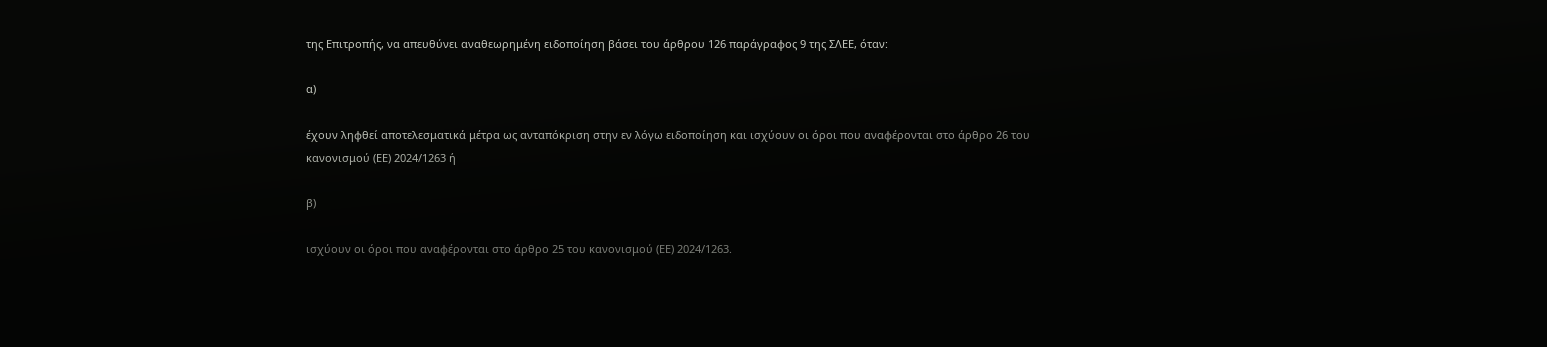της Επιτροπής, να απευθύνει αναθεωρημένη ειδοποίηση βάσει του άρθρου 126 παράγραφος 9 της ΣΛΕΕ, όταν:

α)

έχουν ληφθεί αποτελεσματικά μέτρα ως ανταπόκριση στην εν λόγω ειδοποίηση και ισχύουν οι όροι που αναφέρονται στο άρθρο 26 του κανονισμού (ΕΕ) 2024/1263 ή

β)

ισχύουν οι όροι που αναφέρονται στο άρθρο 25 του κανονισμού (ΕΕ) 2024/1263.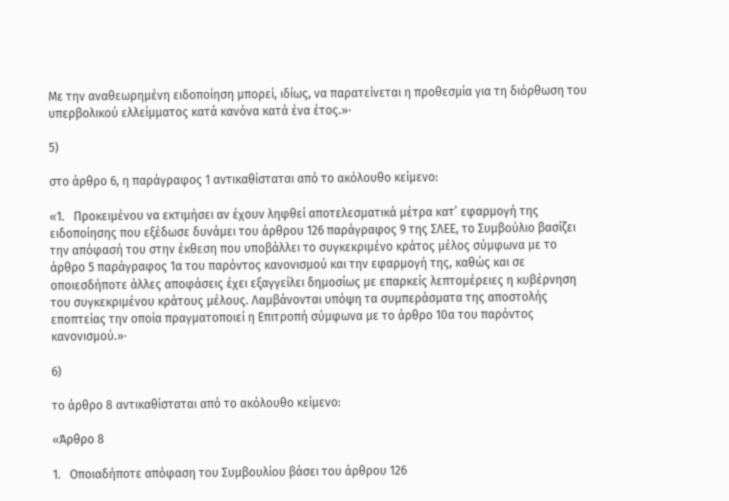Με την αναθεωρημένη ειδοποίηση μπορεί, ιδίως, να παρατείνεται η προθεσμία για τη διόρθωση του υπερβολικού ελλείμματος κατά κανόνα κατά ένα έτος.»·

5)

στο άρθρο 6, η παράγραφος 1 αντικαθίσταται από το ακόλουθο κείμενο:

«1.   Προκειμένου να εκτιμήσει αν έχουν ληφθεί αποτελεσματικά μέτρα κατ’ εφαρμογή της ειδοποίησης που εξέδωσε δυνάμει του άρθρου 126 παράγραφος 9 της ΣΛΕΕ, το Συμβούλιο βασίζει την απόφασή του στην έκθεση που υποβάλλει το συγκεκριμένο κράτος μέλος σύμφωνα με το άρθρο 5 παράγραφος 1α του παρόντος κανονισμού και την εφαρμογή της, καθώς και σε οποιεσδήποτε άλλες αποφάσεις έχει εξαγγείλει δημοσίως με επαρκείς λεπτομέρειες η κυβέρνηση του συγκεκριμένου κράτους μέλους. Λαμβάνονται υπόψη τα συμπεράσματα της αποστολής εποπτείας την οποία πραγματοποιεί η Επιτροπή σύμφωνα με το άρθρο 10α του παρόντος κανονισμού.»·

6)

το άρθρο 8 αντικαθίσταται από το ακόλουθο κείμενο:

«Άρθρο 8

1.   Οποιαδήποτε απόφαση του Συμβουλίου βάσει του άρθρου 126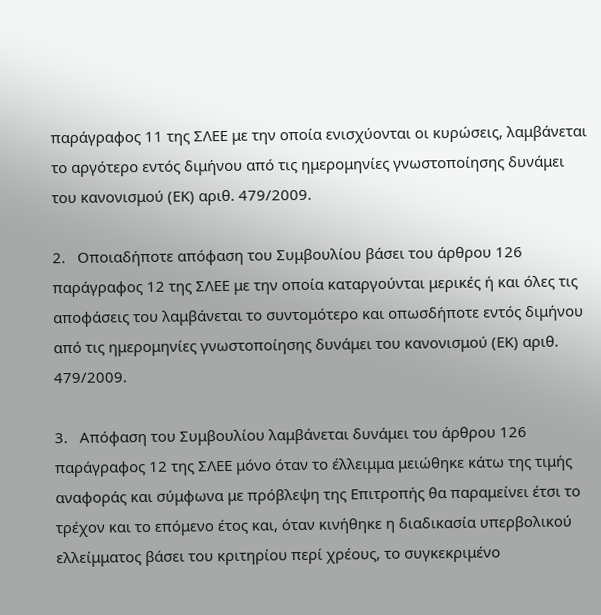παράγραφος 11 της ΣΛΕΕ με την οποία ενισχύονται οι κυρώσεις, λαμβάνεται το αργότερο εντός διμήνου από τις ημερομηνίες γνωστοποίησης δυνάμει του κανονισμού (ΕΚ) αριθ. 479/2009.

2.   Οποιαδήποτε απόφαση του Συμβουλίου βάσει του άρθρου 126 παράγραφος 12 της ΣΛΕΕ με την οποία καταργούνται μερικές ή και όλες τις αποφάσεις του λαμβάνεται το συντομότερο και οπωσδήποτε εντός διμήνου από τις ημερομηνίες γνωστοποίησης δυνάμει του κανονισμού (ΕΚ) αριθ. 479/2009.

3.   Απόφαση του Συμβουλίου λαμβάνεται δυνάμει του άρθρου 126 παράγραφος 12 της ΣΛΕΕ μόνο όταν το έλλειμμα μειώθηκε κάτω της τιμής αναφοράς και σύμφωνα με πρόβλεψη της Επιτροπής θα παραμείνει έτσι το τρέχον και το επόμενο έτος και, όταν κινήθηκε η διαδικασία υπερβολικού ελλείμματος βάσει του κριτηρίου περί χρέους, το συγκεκριμένο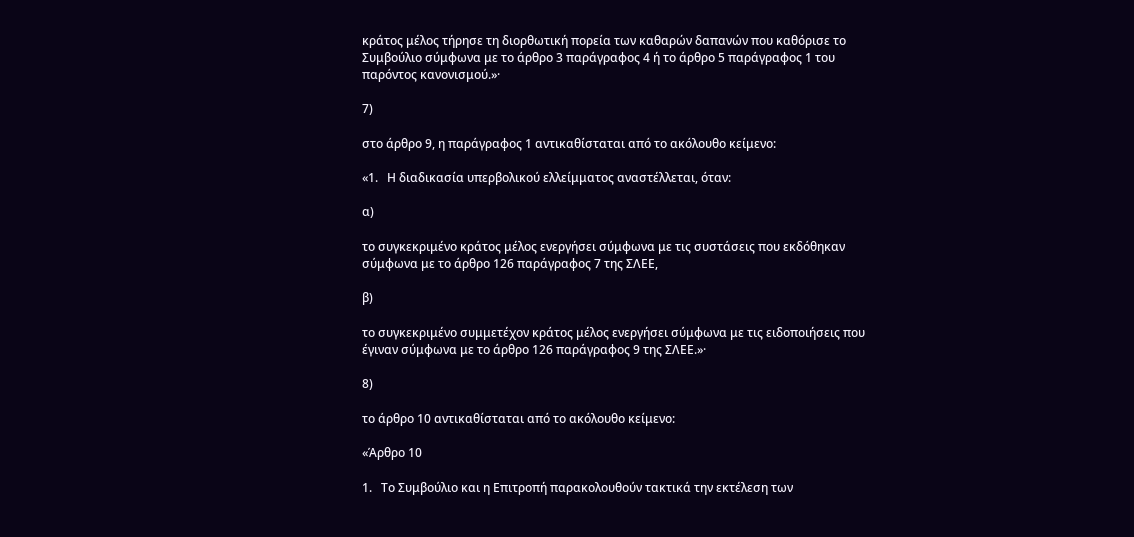κράτος μέλος τήρησε τη διορθωτική πορεία των καθαρών δαπανών που καθόρισε το Συμβούλιο σύμφωνα με το άρθρο 3 παράγραφος 4 ή το άρθρο 5 παράγραφος 1 του παρόντος κανονισμού.»·

7)

στο άρθρο 9, η παράγραφος 1 αντικαθίσταται από το ακόλουθο κείμενο:

«1.   Η διαδικασία υπερβολικού ελλείμματος αναστέλλεται, όταν:

α)

το συγκεκριμένο κράτος μέλος ενεργήσει σύμφωνα με τις συστάσεις που εκδόθηκαν σύμφωνα με το άρθρο 126 παράγραφος 7 της ΣΛΕΕ,

β)

το συγκεκριμένο συμμετέχον κράτος μέλος ενεργήσει σύμφωνα με τις ειδοποιήσεις που έγιναν σύμφωνα με το άρθρο 126 παράγραφος 9 της ΣΛΕΕ.»·

8)

το άρθρο 10 αντικαθίσταται από το ακόλουθο κείμενο:

«Άρθρο 10

1.   Το Συμβούλιο και η Επιτροπή παρακολουθούν τακτικά την εκτέλεση των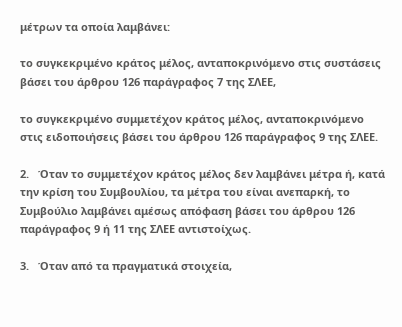μέτρων τα οποία λαμβάνει:

το συγκεκριμένο κράτος μέλος, ανταποκρινόμενο στις συστάσεις βάσει του άρθρου 126 παράγραφος 7 της ΣΛΕΕ,

το συγκεκριμένο συμμετέχον κράτος μέλος, ανταποκρινόμενο στις ειδοποιήσεις βάσει του άρθρου 126 παράγραφος 9 της ΣΛΕΕ.

2.   Όταν το συμμετέχον κράτος μέλος δεν λαμβάνει μέτρα ή, κατά την κρίση του Συμβουλίου, τα μέτρα του είναι ανεπαρκή, το Συμβούλιο λαμβάνει αμέσως απόφαση βάσει του άρθρου 126 παράγραφος 9 ή 11 της ΣΛΕΕ αντιστοίχως.

3.   Όταν από τα πραγματικά στοιχεία,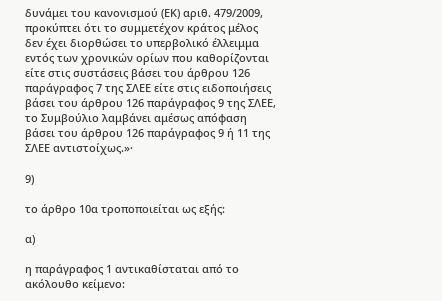δυνάμει του κανονισμού (ΕΚ) αριθ. 479/2009, προκύπτει ότι το συμμετέχον κράτος μέλος δεν έχει διορθώσει το υπερβολικό έλλειμμα εντός των χρονικών ορίων που καθορίζονται είτε στις συστάσεις βάσει του άρθρου 126 παράγραφος 7 της ΣΛΕΕ είτε στις ειδοποιήσεις βάσει του άρθρου 126 παράγραφος 9 της ΣΛΕΕ, το Συμβούλιο λαμβάνει αμέσως απόφαση βάσει του άρθρου 126 παράγραφος 9 ή 11 της ΣΛΕΕ αντιστοίχως.»·

9)

το άρθρο 10α τροποποιείται ως εξής:

α)

η παράγραφος 1 αντικαθίσταται από το ακόλουθο κείμενο: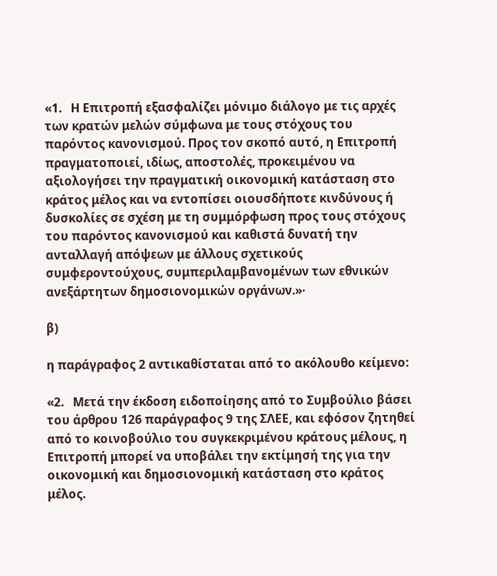«1.   Η Επιτροπή εξασφαλίζει μόνιμο διάλογο με τις αρχές των κρατών μελών σύμφωνα με τους στόχους του παρόντος κανονισμού. Προς τον σκοπό αυτό, η Επιτροπή πραγματοποιεί, ιδίως, αποστολές, προκειμένου να αξιολογήσει την πραγματική οικονομική κατάσταση στο κράτος μέλος και να εντοπίσει οιουσδήποτε κινδύνους ή δυσκολίες σε σχέση με τη συμμόρφωση προς τους στόχους του παρόντος κανονισμού και καθιστά δυνατή την ανταλλαγή απόψεων με άλλους σχετικούς συμφεροντούχους, συμπεριλαμβανομένων των εθνικών ανεξάρτητων δημοσιονομικών οργάνων.»·

β)

η παράγραφος 2 αντικαθίσταται από το ακόλουθο κείμενο:

«2.   Μετά την έκδοση ειδοποίησης από το Συμβούλιο βάσει του άρθρου 126 παράγραφος 9 της ΣΛΕΕ, και εφόσον ζητηθεί από το κοινοβούλιο του συγκεκριμένου κράτους μέλους, η Επιτροπή μπορεί να υποβάλει την εκτίμησή της για την οικονομική και δημοσιονομική κατάσταση στο κράτος μέλος.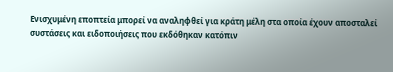Ενισχυμένη εποπτεία μπορεί να αναληφθεί για κράτη μέλη στα οποία έχουν αποσταλεί συστάσεις και ειδοποιήσεις που εκδόθηκαν κατόπιν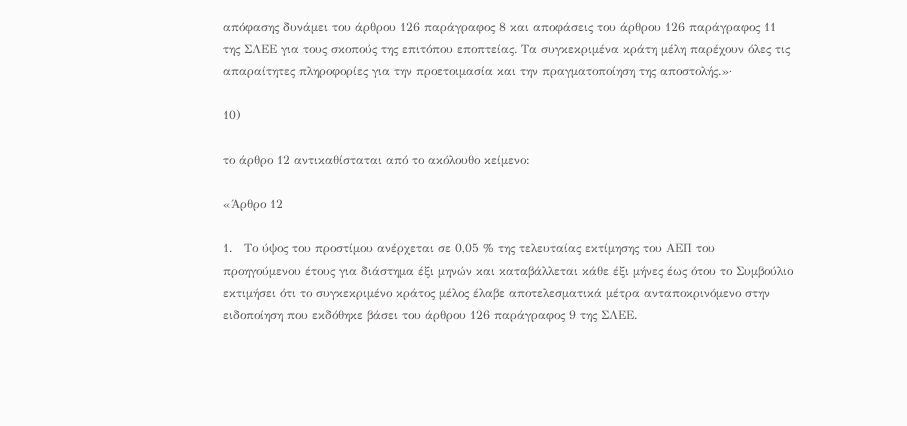απόφασης δυνάμει του άρθρου 126 παράγραφος 8 και αποφάσεις του άρθρου 126 παράγραφος 11 της ΣΛΕΕ για τους σκοπούς της επιτόπου εποπτείας. Τα συγκεκριμένα κράτη μέλη παρέχουν όλες τις απαραίτητες πληροφορίες για την προετοιμασία και την πραγματοποίηση της αποστολής.»·

10)

το άρθρο 12 αντικαθίσταται από το ακόλουθο κείμενο:

«Άρθρο 12

1.   Το ύψος του προστίμου ανέρχεται σε 0,05 % της τελευταίας εκτίμησης του ΑΕΠ του προηγούμενου έτους για διάστημα έξι μηνών και καταβάλλεται κάθε έξι μήνες έως ότου το Συμβούλιο εκτιμήσει ότι το συγκεκριμένο κράτος μέλος έλαβε αποτελεσματικά μέτρα ανταποκρινόμενο στην ειδοποίηση που εκδόθηκε βάσει του άρθρου 126 παράγραφος 9 της ΣΛΕΕ.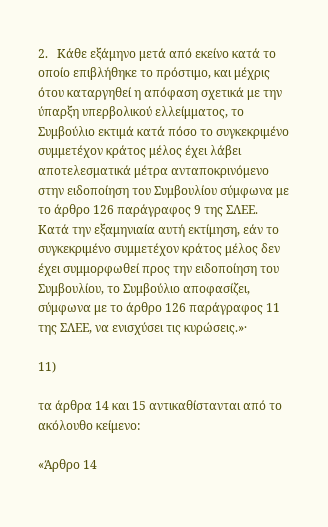2.   Κάθε εξάμηνο μετά από εκείνο κατά το οποίο επιβλήθηκε το πρόστιμο, και μέχρις ότου καταργηθεί η απόφαση σχετικά με την ύπαρξη υπερβολικού ελλείμματος, το Συμβούλιο εκτιμά κατά πόσο το συγκεκριμένο συμμετέχον κράτος μέλος έχει λάβει αποτελεσματικά μέτρα ανταποκρινόμενο στην ειδοποίηση του Συμβουλίου σύμφωνα με το άρθρο 126 παράγραφος 9 της ΣΛΕΕ. Κατά την εξαμηνιαία αυτή εκτίμηση, εάν το συγκεκριμένο συμμετέχον κράτος μέλος δεν έχει συμμορφωθεί προς την ειδοποίηση του Συμβουλίου, το Συμβούλιο αποφασίζει, σύμφωνα με το άρθρο 126 παράγραφος 11 της ΣΛΕΕ, να ενισχύσει τις κυρώσεις.»·

11)

τα άρθρα 14 και 15 αντικαθίστανται από το ακόλουθο κείμενο:

«Άρθρο 14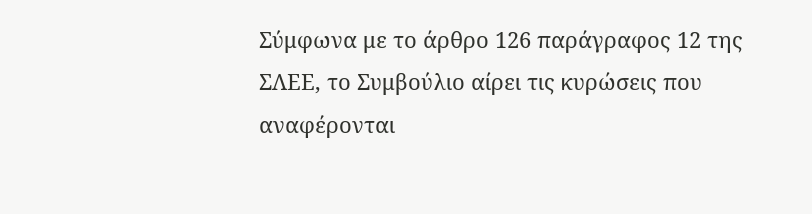Σύμφωνα με το άρθρο 126 παράγραφος 12 της ΣΛΕΕ, το Συμβούλιο αίρει τις κυρώσεις που αναφέρονται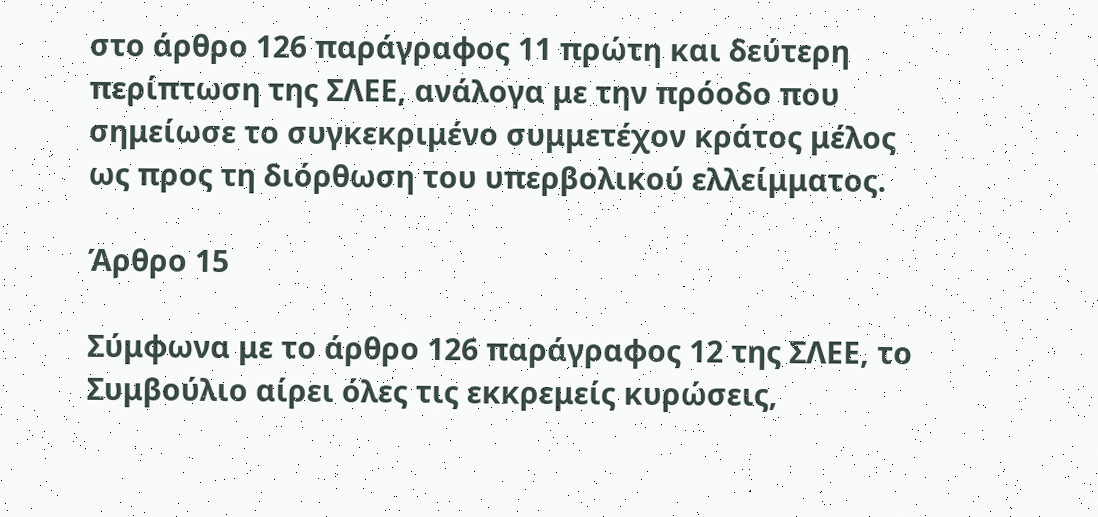στο άρθρο 126 παράγραφος 11 πρώτη και δεύτερη περίπτωση της ΣΛΕΕ, ανάλογα με την πρόοδο που σημείωσε το συγκεκριμένο συμμετέχον κράτος μέλος ως προς τη διόρθωση του υπερβολικού ελλείμματος.

Άρθρο 15

Σύμφωνα με το άρθρο 126 παράγραφος 12 της ΣΛΕΕ, το Συμβούλιο αίρει όλες τις εκκρεμείς κυρώσεις,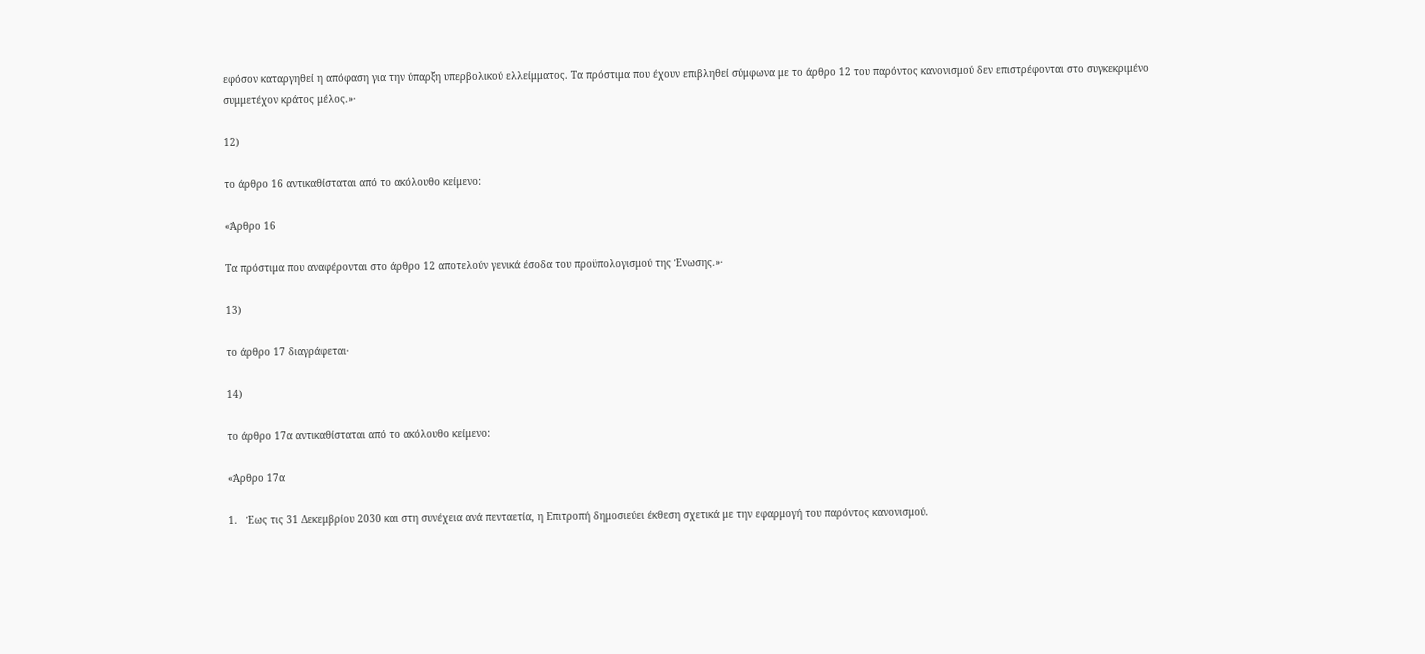εφόσον καταργηθεί η απόφαση για την ύπαρξη υπερβολικού ελλείμματος. Τα πρόστιμα που έχουν επιβληθεί σύμφωνα με το άρθρο 12 του παρόντος κανονισμού δεν επιστρέφονται στο συγκεκριμένο συμμετέχον κράτος μέλος.»·

12)

το άρθρο 16 αντικαθίσταται από το ακόλουθο κείμενο:

«Άρθρο 16

Τα πρόστιμα που αναφέρονται στο άρθρο 12 αποτελούν γενικά έσοδα του προϋπολογισμού της Ένωσης.»·

13)

το άρθρο 17 διαγράφεται·

14)

το άρθρο 17α αντικαθίσταται από το ακόλουθο κείμενο:

«Άρθρο 17α

1.   Έως τις 31 Δεκεμβρίου 2030 και στη συνέχεια ανά πενταετία, η Επιτροπή δημοσιεύει έκθεση σχετικά με την εφαρμογή του παρόντος κανονισμού.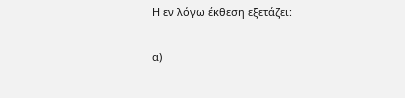Η εν λόγω έκθεση εξετάζει:

α)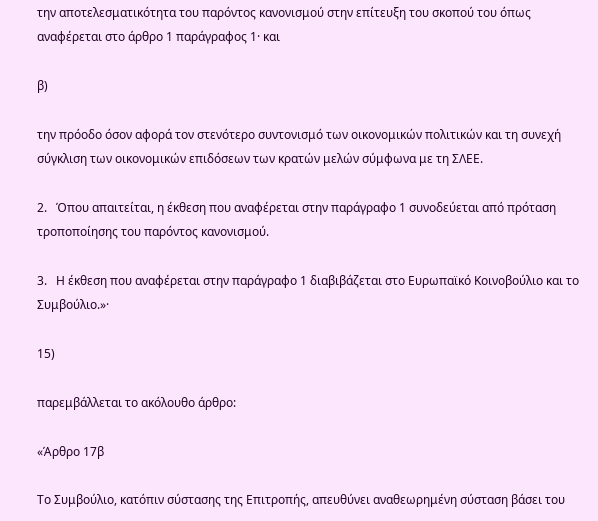την αποτελεσματικότητα του παρόντος κανονισμού στην επίτευξη του σκοπού του όπως αναφέρεται στο άρθρο 1 παράγραφος 1· και

β)

την πρόοδο όσον αφορά τον στενότερο συντονισμό των οικονομικών πολιτικών και τη συνεχή σύγκλιση των οικονομικών επιδόσεων των κρατών μελών σύμφωνα με τη ΣΛΕΕ.

2.   Όπου απαιτείται, η έκθεση που αναφέρεται στην παράγραφο 1 συνοδεύεται από πρόταση τροποποίησης του παρόντος κανονισμού.

3.   Η έκθεση που αναφέρεται στην παράγραφο 1 διαβιβάζεται στο Ευρωπαϊκό Κοινοβούλιο και το Συμβούλιο.»·

15)

παρεμβάλλεται το ακόλουθο άρθρο:

«Άρθρο 17β

Το Συμβούλιο, κατόπιν σύστασης της Επιτροπής, απευθύνει αναθεωρημένη σύσταση βάσει του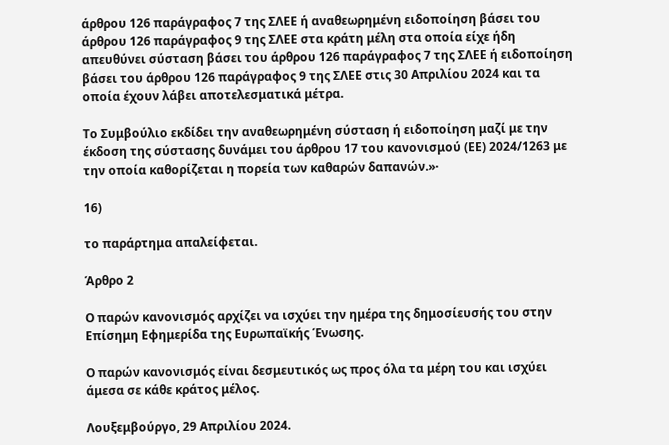άρθρου 126 παράγραφος 7 της ΣΛΕΕ ή αναθεωρημένη ειδοποίηση βάσει του άρθρου 126 παράγραφος 9 της ΣΛΕΕ στα κράτη μέλη στα οποία είχε ήδη απευθύνει σύσταση βάσει του άρθρου 126 παράγραφος 7 της ΣΛΕΕ ή ειδοποίηση βάσει του άρθρου 126 παράγραφος 9 της ΣΛΕΕ στις 30 Απριλίου 2024 και τα οποία έχουν λάβει αποτελεσματικά μέτρα.

Το Συμβούλιο εκδίδει την αναθεωρημένη σύσταση ή ειδοποίηση μαζί με την έκδοση της σύστασης δυνάμει του άρθρου 17 του κανονισμού (ΕΕ) 2024/1263 με την οποία καθορίζεται η πορεία των καθαρών δαπανών.»·

16)

το παράρτημα απαλείφεται.

Άρθρο 2

Ο παρών κανονισμός αρχίζει να ισχύει την ημέρα της δημοσίευσής του στην Επίσημη Εφημερίδα της Ευρωπαϊκής Ένωσης.

Ο παρών κανονισμός είναι δεσμευτικός ως προς όλα τα μέρη του και ισχύει άμεσα σε κάθε κράτος μέλος.

Λουξεμβούργο, 29 Απριλίου 2024.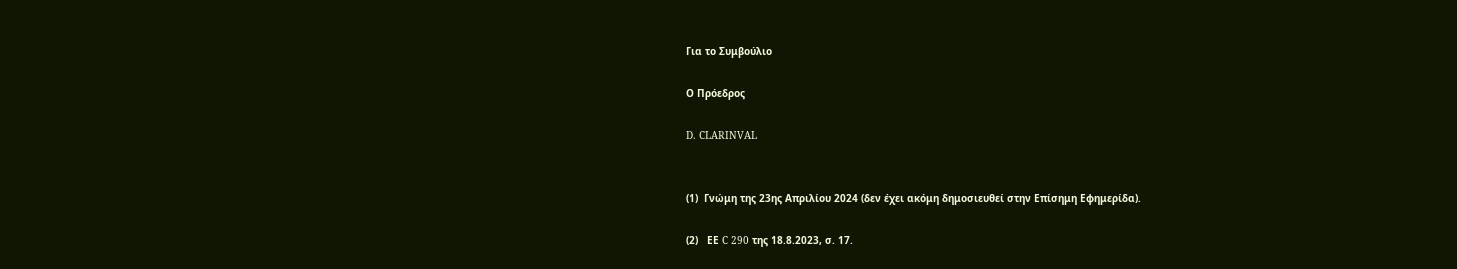Για το Συμβούλιο

Ο Πρόεδρος

D. CLARINVAL


(1)  Γνώμη της 23ης Απριλίου 2024 (δεν έχει ακόμη δημοσιευθεί στην Επίσημη Εφημερίδα).

(2)   ΕΕ C 290 της 18.8.2023, σ. 17.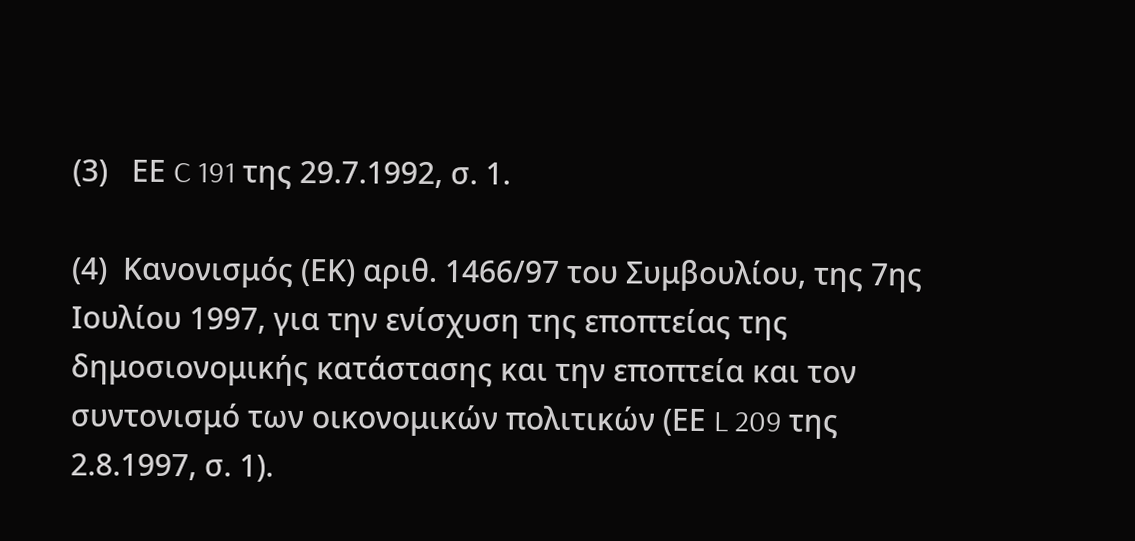(3)   ΕΕ C 191 της 29.7.1992, σ. 1.

(4)  Κανονισμός (ΕΚ) αριθ. 1466/97 του Συμβουλίου, της 7ης Ιουλίου 1997, για την ενίσχυση της εποπτείας της δημοσιονομικής κατάστασης και την εποπτεία και τον συντονισμό των οικονομικών πολιτικών (ΕΕ L 209 της 2.8.1997, σ. 1).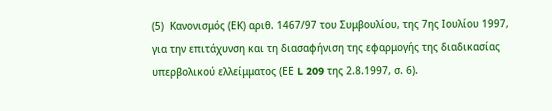(5)  Κανονισμός (ΕΚ) αριθ. 1467/97 του Συμβουλίου, της 7ης Ιουλίου 1997, για την επιτάχυνση και τη διασαφήνιση της εφαρμογής της διαδικασίας υπερβολικού ελλείμματος (ΕΕ L 209 της 2.8.1997, σ. 6).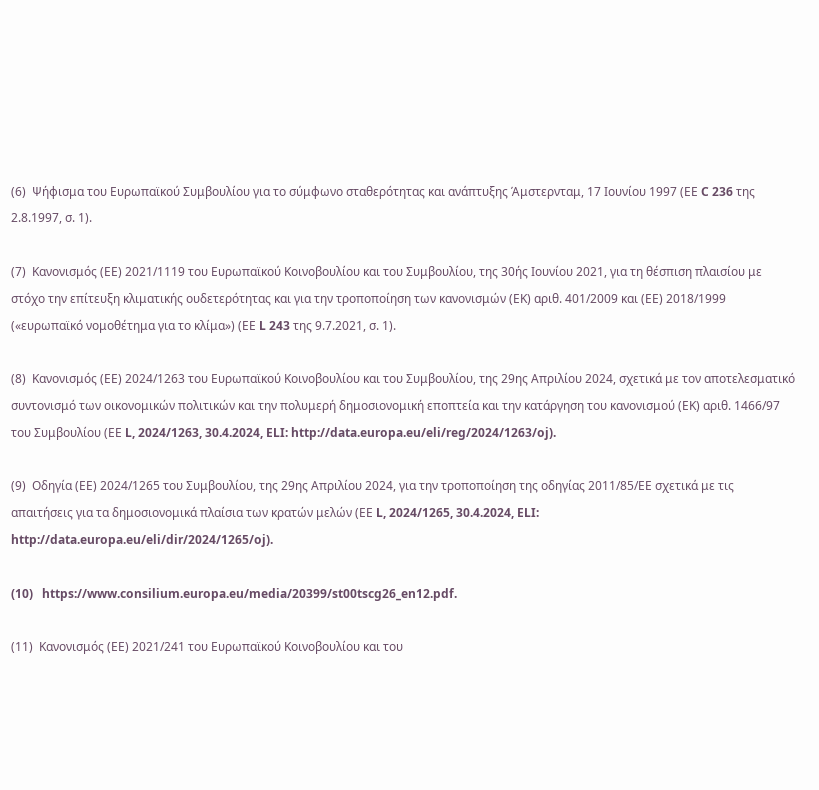(6)  Ψήφισμα του Ευρωπαϊκού Συμβουλίου για το σύμφωνο σταθερότητας και ανάπτυξης Άμστερνταμ, 17 Ιουνίου 1997 (ΕΕ C 236 της 2.8.1997, σ. 1).

(7)  Κανονισμός (ΕΕ) 2021/1119 του Ευρωπαϊκού Κοινοβουλίου και του Συμβουλίου, της 30ής Ιουνίου 2021, για τη θέσπιση πλαισίου με στόχο την επίτευξη κλιματικής ουδετερότητας και για την τροποποίηση των κανονισμών (ΕΚ) αριθ. 401/2009 και (ΕΕ) 2018/1999 («ευρωπαϊκό νομοθέτημα για το κλίμα») (ΕΕ L 243 της 9.7.2021, σ. 1).

(8)  Κανονισμός (ΕΕ) 2024/1263 του Ευρωπαϊκού Κοινοβουλίου και του Συμβουλίου, της 29ης Απριλίου 2024, σχετικά με τον αποτελεσματικό συντονισμό των οικονομικών πολιτικών και την πολυμερή δημοσιονομική εποπτεία και την κατάργηση του κανονισμού (ΕΚ) αριθ. 1466/97 του Συμβουλίου (ΕΕ L, 2024/1263, 30.4.2024, ELI: http://data.europa.eu/eli/reg/2024/1263/oj).

(9)  Οδηγία (ΕΕ) 2024/1265 του Συμβουλίου, της 29ης Απριλίου 2024, για την τροποποίηση της οδηγίας 2011/85/ΕΕ σχετικά με τις απαιτήσεις για τα δημοσιονομικά πλαίσια των κρατών μελών (ΕΕ L, 2024/1265, 30.4.2024, ELI: http://data.europa.eu/eli/dir/2024/1265/oj).

(10)   https://www.consilium.europa.eu/media/20399/st00tscg26_en12.pdf.

(11)  Κανονισμός (ΕΕ) 2021/241 του Ευρωπαϊκού Κοινοβουλίου και του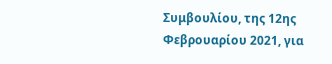Συμβουλίου, της 12ης Φεβρουαρίου 2021, για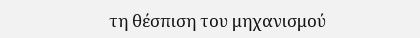τη θέσπιση του μηχανισμού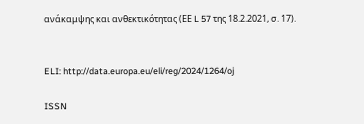ανάκαμψης και ανθεκτικότητας (ΕΕ L 57 της 18.2.2021, σ. 17).


ELI: http://data.europa.eu/eli/reg/2024/1264/oj

ISSN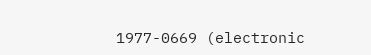1977-0669 (electronic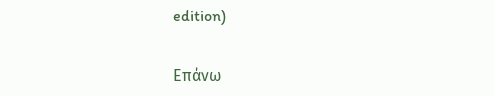edition)


Επάνω